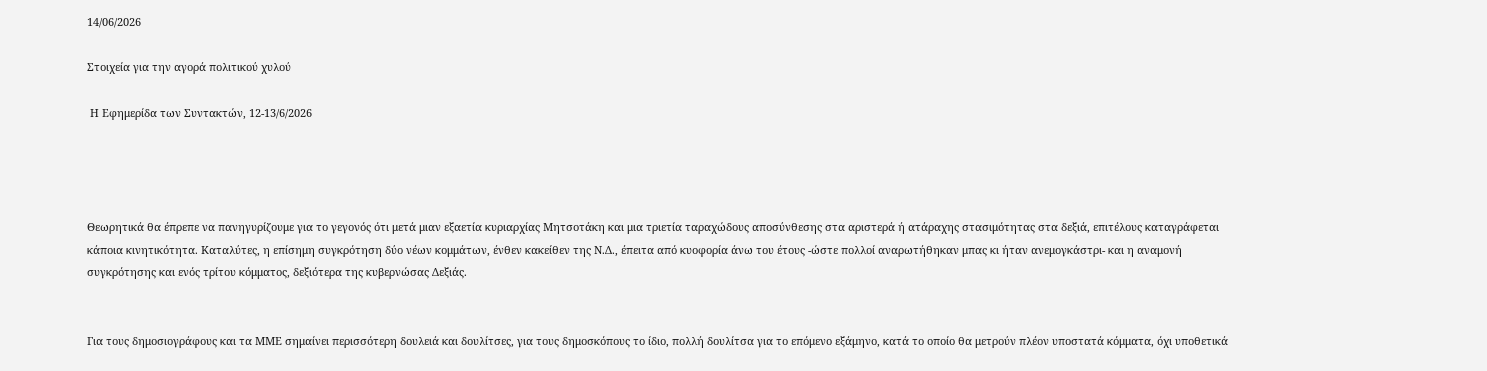14/06/2026

Στοιχεία για την αγορά πολιτικού χυλού

 Η Εφημερίδα των Συντακτών, 12-13/6/2026




Θεωρητικά θα έπρεπε να πανηγυρίζουμε για το γεγονός ότι μετά μιαν εξαετία κυριαρχίας Μητσοτάκη και μια τριετία ταραχώδους αποσύνθεσης στα αριστερά ή ατάραχης στασιμότητας στα δεξιά, επιτέλους καταγράφεται κάποια κινητικότητα. Καταλύτες, η επίσημη συγκρότηση δύο νέων κομμάτων, ένθεν κακείθεν της Ν.Δ., έπειτα από κυοφορία άνω του έτους -ώστε πολλοί αναρωτήθηκαν μπας κι ήταν ανεμογκάστρι- και η αναμονή συγκρότησης και ενός τρίτου κόμματος, δεξιότερα της κυβερνώσας Δεξιάς.


Για τους δημοσιογράφους και τα ΜΜΕ σημαίνει περισσότερη δουλειά και δουλίτσες, για τους δημοσκόπους το ίδιο, πολλή δουλίτσα για το επόμενο εξάμηνο, κατά το οποίο θα μετρούν πλέον υποστατά κόμματα, όχι υποθετικά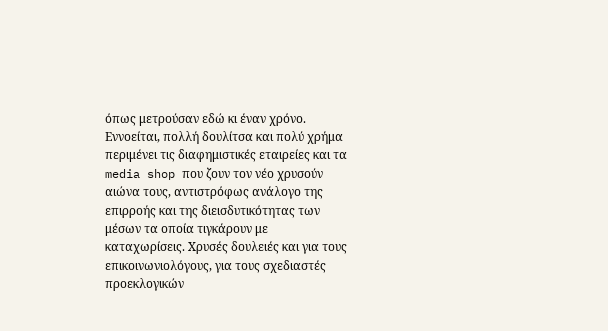όπως μετρούσαν εδώ κι έναν χρόνο. Εννοείται, πολλή δουλίτσα και πολύ χρήμα περιμένει τις διαφημιστικές εταιρείες και τα media shop που ζουν τον νέο χρυσούν αιώνα τους, αντιστρόφως ανάλογο της επιρροής και της διεισδυτικότητας των μέσων τα οποία τιγκάρουν με καταχωρίσεις. Χρυσές δουλειές και για τους επικοινωνιολόγους, για τους σχεδιαστές προεκλογικών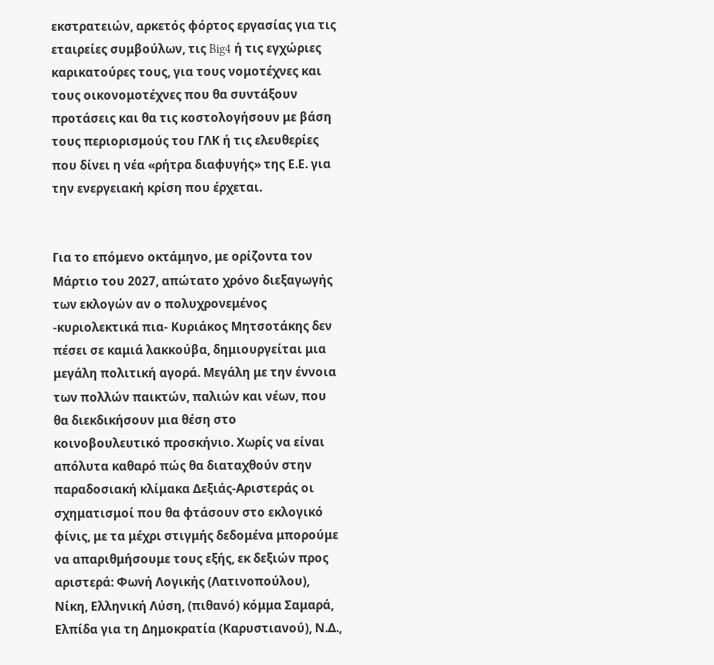εκστρατειών, αρκετός φόρτος εργασίας για τις εταιρείες συμβούλων, τις Big4 ή τις εγχώριες καρικατούρες τους, για τους νομοτέχνες και τους οικονομοτέχνες που θα συντάξουν προτάσεις και θα τις κοστολογήσουν με βάση τους περιορισμούς του ΓΛΚ ή τις ελευθερίες που δίνει η νέα «ρήτρα διαφυγής» της Ε.Ε. για την ενεργειακή κρίση που έρχεται.


Για το επόμενο οκτάμηνο, με ορίζοντα τον Μάρτιο του 2027, απώτατο χρόνο διεξαγωγής των εκλογών αν ο πολυχρονεμένος -κυριολεκτικά πια- Κυριάκος Μητσοτάκης δεν πέσει σε καμιά λακκούβα, δημιουργείται μια μεγάλη πολιτική αγορά. Μεγάλη με την έννοια των πολλών παικτών, παλιών και νέων, που θα διεκδικήσουν μια θέση στο κοινοβουλευτικό προσκήνιο. Χωρίς να είναι απόλυτα καθαρό πώς θα διαταχθούν στην παραδοσιακή κλίμακα Δεξιάς-Αριστεράς οι σχηματισμοί που θα φτάσουν στο εκλογικό φίνις, με τα μέχρι στιγμής δεδομένα μπορούμε να απαριθμήσουμε τους εξής, εκ δεξιών προς αριστερά: Φωνή Λογικής (Λατινοπούλου), Νίκη, Ελληνική Λύση, (πιθανό) κόμμα Σαμαρά, Ελπίδα για τη Δημοκρατία (Καρυστιανού), Ν.Δ.,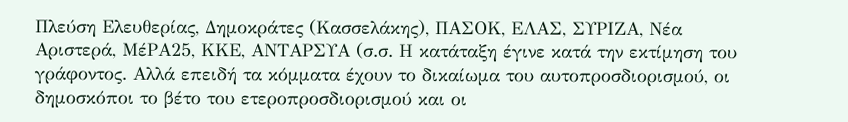Πλεύση Ελευθερίας, Δημοκράτες (Κασσελάκης), ΠΑΣΟΚ, ΕΛΑΣ, ΣΥΡΙΖΑ, Νέα Αριστερά, ΜέΡΑ25, ΚΚΕ, ΑΝΤΑΡΣΥΑ (σ.σ. Η κατάταξη έγινε κατά την εκτίμηση του γράφοντος. Αλλά επειδή τα κόμματα έχουν το δικαίωμα του αυτοπροσδιορισμού, οι δημοσκόποι το βέτο του ετεροπροσδιορισμού και οι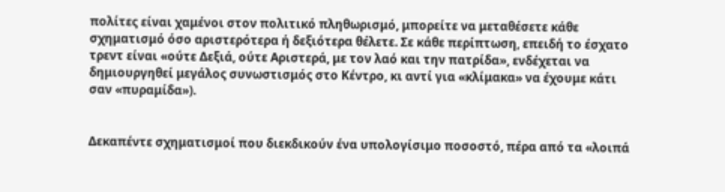πολίτες είναι χαμένοι στον πολιτικό πληθωρισμό, μπορείτε να μεταθέσετε κάθε σχηματισμό όσο αριστερότερα ή δεξιότερα θέλετε. Σε κάθε περίπτωση, επειδή το έσχατο τρεντ είναι «ούτε Δεξιά, ούτε Αριστερά, με τον λαό και την πατρίδα», ενδέχεται να δημιουργηθεί μεγάλος συνωστισμός στο Κέντρο, κι αντί για «κλίμακα» να έχουμε κάτι σαν «πυραμίδα»).


Δεκαπέντε σχηματισμοί που διεκδικούν ένα υπολογίσιμο ποσοστό, πέρα από τα «λοιπά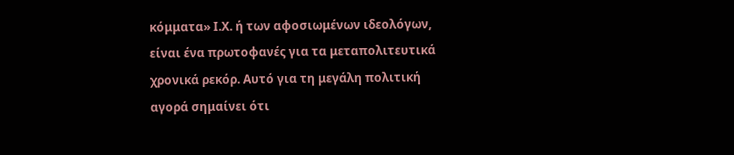κόμματα» Ι.Χ. ή των αφοσιωμένων ιδεολόγων, είναι ένα πρωτοφανές για τα μεταπολιτευτικά χρονικά ρεκόρ. Αυτό για τη μεγάλη πολιτική αγορά σημαίνει ότι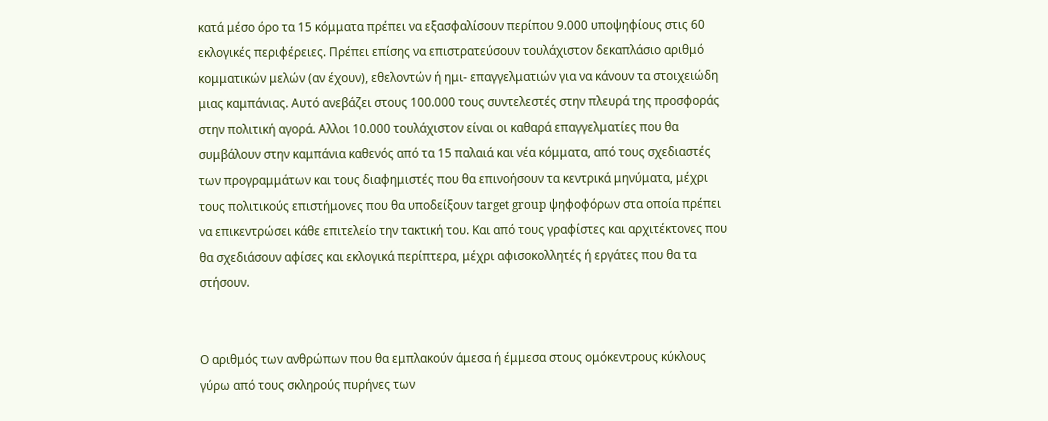κατά μέσο όρο τα 15 κόμματα πρέπει να εξασφαλίσουν περίπου 9.000 υποψηφίους στις 60 εκλογικές περιφέρειες. Πρέπει επίσης να επιστρατεύσουν τουλάχιστον δεκαπλάσιο αριθμό κομματικών μελών (αν έχουν), εθελοντών ή ημι- επαγγελματιών για να κάνουν τα στοιχειώδη μιας καμπάνιας. Αυτό ανεβάζει στους 100.000 τους συντελεστές στην πλευρά της προσφοράς στην πολιτική αγορά. Αλλοι 10.000 τουλάχιστον είναι οι καθαρά επαγγελματίες που θα συμβάλουν στην καμπάνια καθενός από τα 15 παλαιά και νέα κόμματα, από τους σχεδιαστές των προγραμμάτων και τους διαφημιστές που θα επινοήσουν τα κεντρικά μηνύματα, μέχρι τους πολιτικούς επιστήμονες που θα υποδείξουν target group ψηφοφόρων στα οποία πρέπει να επικεντρώσει κάθε επιτελείο την τακτική του. Και από τους γραφίστες και αρχιτέκτονες που θα σχεδιάσουν αφίσες και εκλογικά περίπτερα, μέχρι αφισοκολλητές ή εργάτες που θα τα στήσουν.


Ο αριθμός των ανθρώπων που θα εμπλακούν άμεσα ή έμμεσα στους ομόκεντρους κύκλους γύρω από τους σκληρούς πυρήνες των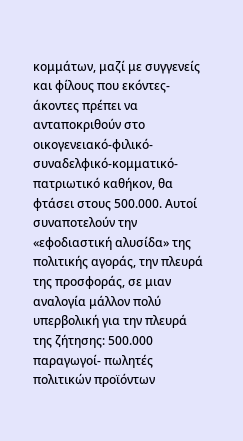κομμάτων, μαζί με συγγενείς και φίλους που εκόντες-άκοντες πρέπει να ανταποκριθούν στο οικογενειακό-φιλικό-συναδελφικό-κομματικό-πατριωτικό καθήκον, θα φτάσει στους 500.000. Αυτοί συναποτελούν την «εφοδιαστική αλυσίδα» της πολιτικής αγοράς, την πλευρά της προσφοράς, σε μιαν αναλογία μάλλον πολύ υπερβολική για την πλευρά της ζήτησης: 500.000 παραγωγοί- πωλητές πολιτικών προϊόντων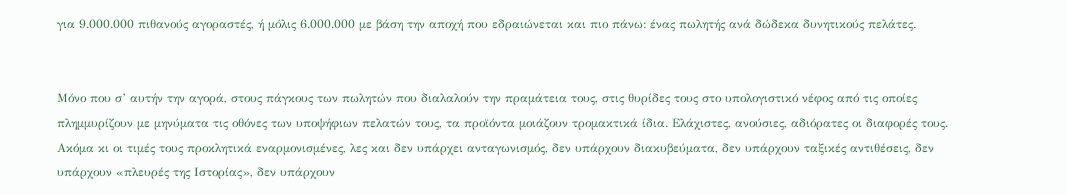για 9.000.000 πιθανούς αγοραστές, ή μόλις 6.000.000 με βάση την αποχή που εδραιώνεται και πιο πάνω: ένας πωλητής ανά δώδεκα δυνητικούς πελάτες.


Μόνο που σ’ αυτήν την αγορά, στους πάγκους των πωλητών που διαλαλούν την πραμάτεια τους, στις θυρίδες τους στο υπολογιστικό νέφος από τις οποίες πλημμυρίζουν με μηνύματα τις οθόνες των υποψήφιων πελατών τους, τα προϊόντα μοιάζουν τρομακτικά ίδια. Ελάχιστες, ανούσιες, αδιόρατες οι διαφορές τους. Ακόμα κι οι τιμές τους προκλητικά εναρμονισμένες, λες και δεν υπάρχει ανταγωνισμός, δεν υπάρχουν διακυβεύματα, δεν υπάρχουν ταξικές αντιθέσεις, δεν υπάρχουν «πλευρές της Ιστορίας», δεν υπάρχουν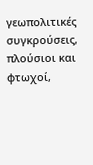γεωπολιτικές συγκρούσεις, πλούσιοι και φτωχοί,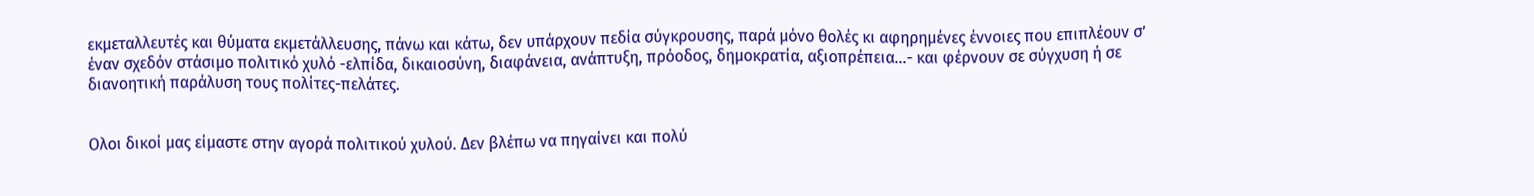εκμεταλλευτές και θύματα εκμετάλλευσης, πάνω και κάτω, δεν υπάρχουν πεδία σύγκρουσης, παρά μόνο θολές κι αφηρημένες έννοιες που επιπλέουν σ’ έναν σχεδόν στάσιμο πολιτικό χυλό -ελπίδα, δικαιοσύνη, διαφάνεια, ανάπτυξη, πρόοδος, δημοκρατία, αξιοπρέπεια...- και φέρνουν σε σύγχυση ή σε διανοητική παράλυση τους πολίτες-πελάτες.


Ολοι δικοί μας είμαστε στην αγορά πολιτικού χυλού. Δεν βλέπω να πηγαίνει και πολύ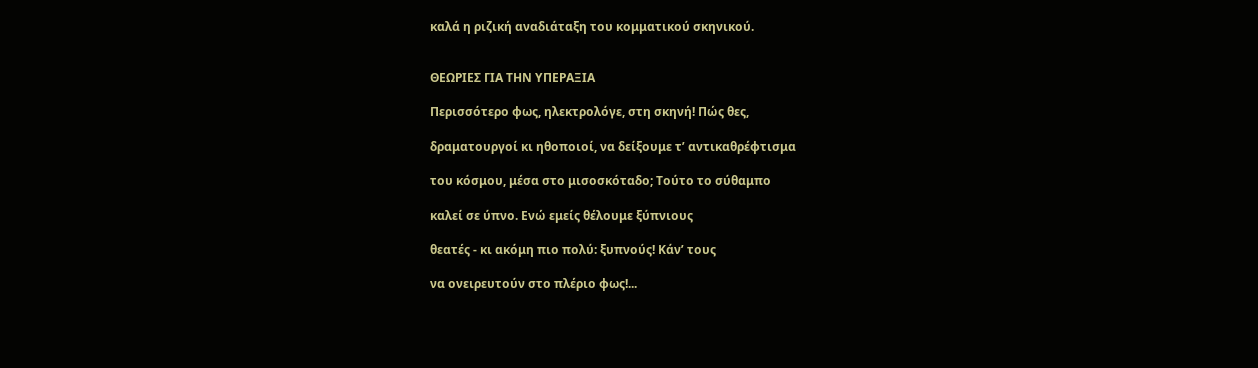καλά η ριζική αναδιάταξη του κομματικού σκηνικού.


ΘΕΩΡΙΕΣ ΓΙΑ ΤΗΝ ΥΠΕΡΑΞΙΑ

Περισσότερο φως, ηλεκτρολόγε, στη σκηνή! Πώς θες,

δραματουργοί κι ηθοποιοί, να δείξουμε τ’ αντικαθρέφτισμα

του κόσμου, μέσα στο μισοσκόταδο; Τούτο το σύθαμπο

καλεί σε ύπνο. Ενώ εμείς θέλουμε ξύπνιους

θεατές - κι ακόμη πιο πολύ: ξυπνούς! Κάν’ τους

να ονειρευτούν στο πλέριο φως!...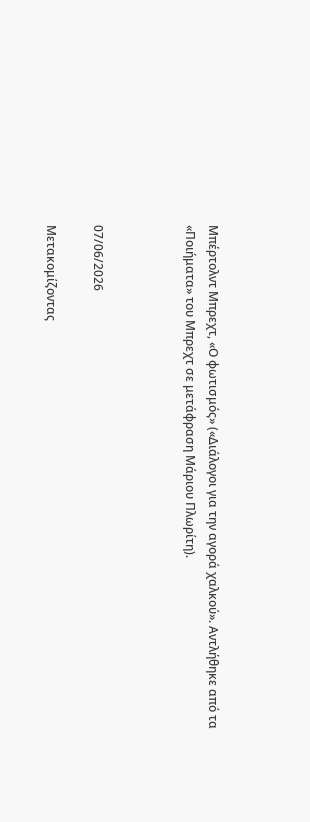Μπέρτολντ Μπρεχτ, «Ο φωτισμός» («Διάλογοι για την αγορά χαλκού». Αντλήθηκε από τα «Ποιήματα» του Μπρεχτ σε μετάφραση Μάριου Πλωρίτη).



07/06/2026

Μετακομίζοντας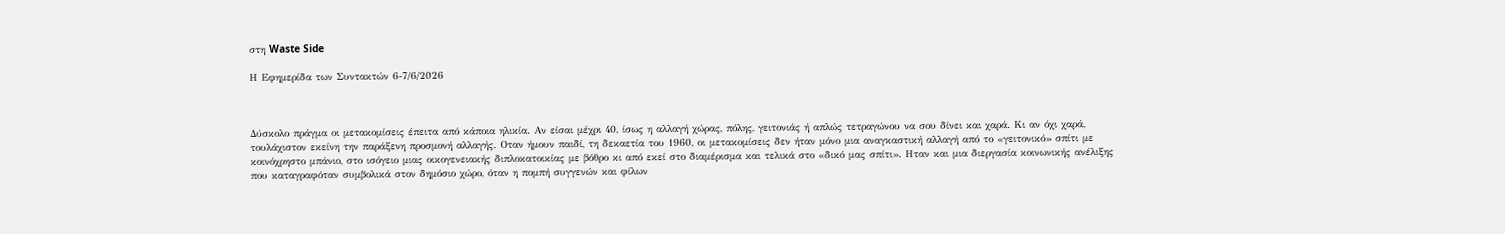στη Waste Side

Η Εφημερίδα των Συντακτών 6-7/6/2026



Δύσκολο πράγμα οι μετακομίσεις έπειτα από κάποια ηλικία. Αν είσαι μέχρι 40, ίσως η αλλαγή χώρας, πόλης, γειτονιάς ή απλώς τετραγώνου να σου δίνει και χαρά. Κι αν όχι χαρά, τουλάχιστον εκείνη την παράξενη προσμονή αλλαγής. Οταν ήμουν παιδί, τη δεκαετία του 1960, οι μετακομίσεις δεν ήταν μόνο μια αναγκαστική αλλαγή από το «γειτονικό» σπίτι με κοινόχρηστο μπάνιο, στο ισόγειο μιας οικογενειακής διπλοκατοικίας με βόθρο κι από εκεί στο διαμέρισμα και τελικά στο «δικό μας σπίτι». Ηταν και μια διεργασία κοινωνικής ανέλιξης που καταγραφόταν συμβολικά στον δημόσιο χώρο, όταν η πομπή συγγενών και φίλων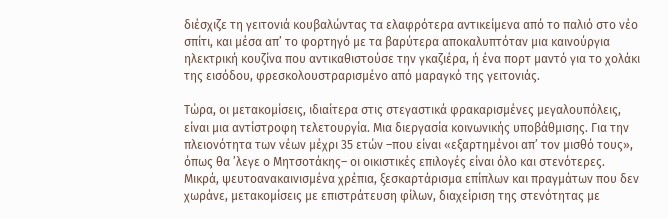διέσχιζε τη γειτονιά κουβαλώντας τα ελαφρότερα αντικείμενα από το παλιό στο νέο σπίτι, και μέσα απ’ το φορτηγό με τα βαρύτερα αποκαλυπτόταν μια καινούργια ηλεκτρική κουζίνα που αντικαθιστούσε την γκαζιέρα, ή ένα πορτ μαντό για το χολάκι της εισόδου, φρεσκολουστραρισμένο από μαραγκό της γειτονιάς.

Τώρα, οι μετακομίσεις, ιδιαίτερα στις στεγαστικά φρακαρισμένες μεγαλουπόλεις, είναι μια αντίστροφη τελετουργία. Μια διεργασία κοινωνικής υποβάθμισης. Για την πλειονότητα των νέων μέχρι 35 ετών –που είναι «εξαρτημένοι απ’ τον μισθό τους», όπως θα ’λεγε ο Μητσοτάκης– οι οικιστικές επιλογές είναι όλο και στενότερες. Μικρά, ψευτοανακαινισμένα χρέπια, ξεσκαρτάρισμα επίπλων και πραγμάτων που δεν χωράνε, μετακομίσεις με επιστράτευση φίλων, διαχείριση της στενότητας με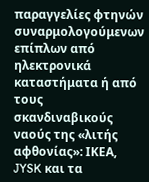παραγγελίες φτηνών συναρμολογούμενων επίπλων από ηλεκτρονικά καταστήματα ή από τους σκανδιναβικούς ναούς της «λιτής αφθονίας»: ΙΚΕΑ, JYSK και τα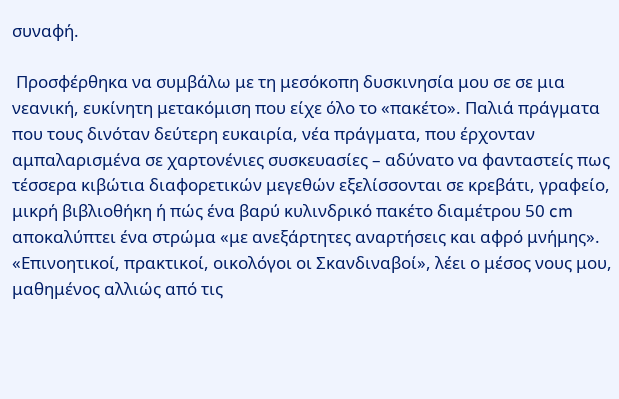συναφή.

 Προσφέρθηκα να συμβάλω με τη μεσόκοπη δυσκινησία μου σε σε μια νεανική, ευκίνητη μετακόμιση που είχε όλο το «πακέτο». Παλιά πράγματα που τους δινόταν δεύτερη ευκαιρία, νέα πράγματα, που έρχονταν αμπαλαρισμένα σε χαρτονένιες συσκευασίες – αδύνατο να φανταστείς πως τέσσερα κιβώτια διαφορετικών μεγεθών εξελίσσονται σε κρεβάτι, γραφείο, μικρή βιβλιοθήκη ή πώς ένα βαρύ κυλινδρικό πακέτο διαμέτρου 50 cm αποκαλύπτει ένα στρώμα «με ανεξάρτητες αναρτήσεις και αφρό μνήμης». «Επινοητικοί, πρακτικοί, οικολόγοι οι Σκανδιναβοί», λέει ο μέσος νους μου, μαθημένος αλλιώς από τις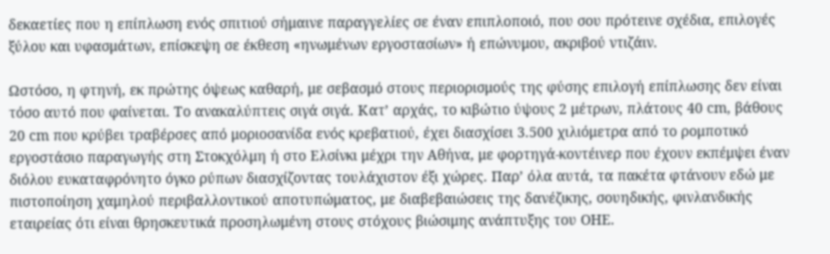δεκαετίες που η επίπλωση ενός σπιτιού σήμαινε παραγγελίες σε έναν επιπλοποιό, που σου πρότεινε σχέδια, επιλογές ξύλου και υφασμάτων, επίσκεψη σε έκθεση «ηνωμένων εργοστασίων» ή επώνυμου, ακριβού ντιζάιν.

Ωστόσο, η φτηνή, εκ πρώτης όψεως καθαρή, με σεβασμό στους περιορισμούς της φύσης επιλογή επίπλωσης δεν είναι τόσο αυτό που φαίνεται. Το ανακαλύπτεις σιγά σιγά. Κατ’ αρχάς, το κιβώτιο ύψους 2 μέτρων, πλάτους 40 cm, βάθους 20 cm που κρύβει τραβέρσες από μοριοσανίδα ενός κρεβατιού, έχει διασχίσει 3.500 χιλιόμετρα από το ρομποτικό εργοστάσιο παραγωγής στη Στοκχόλμη ή στο Ελσίνκι μέχρι την Αθήνα, με φορτηγά-κοντέινερ που έχουν εκπέμψει έναν διόλου ευκαταφρόνητο όγκο ρύπων διασχίζοντας τουλάχιστον έξι χώρες. Παρ’ όλα αυτά, τα πακέτα φτάνουν εδώ με πιστοποίηση χαμηλού περιβαλλοντικού αποτυπώματος, με διαβεβαιώσεις της δανέζικης, σουηδικής, φινλανδικής εταιρείας ότι είναι θρησκευτικά προσηλωμένη στους στόχους βιώσιμης ανάπτυξης του ΟΗΕ.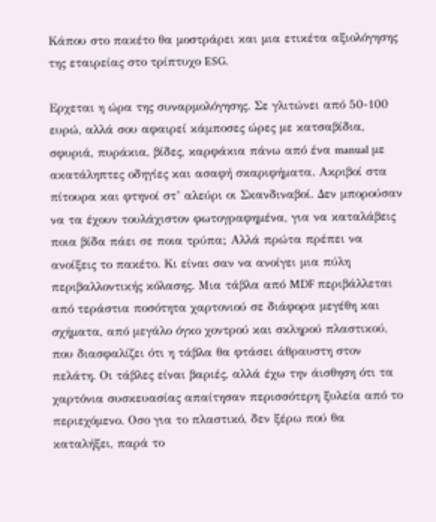Κάπου στο πακέτο θα μοστράρει και μια ετικέτα αξιολόγησης της εταιρείας στο τρίπτυχο ESG.

Ερχεται η ώρα της συναρμολόγησης. Σε γλιτώνει από 50-100 ευρώ, αλλά σου αφαιρεί κάμποσες ώρες με κατσαβίδια, σφυριά, πυράκια, βίδες, καρφάκια πάνω από ένα manual με ακατάληπτες οδηγίες και ασαφή σκαριφήματα. Ακριβοί στα πίτουρα και φτηνοί στ’ αλεύρι οι Σκανδιναβοί. Δεν μπορούσαν να τα έχουν τουλάχιστον φωτογραφημένα, για να καταλάβεις ποια βίδα πάει σε ποια τρύπα; Αλλά πρώτα πρέπει να ανοίξεις το πακέτο. Κι είναι σαν να ανοίγει μια πύλη περιβαλλοντικής κόλασης. Μια τάβλα από MDF περιβάλλεται από τεράστια ποσότητα χαρτονιού σε διάφορα μεγέθη και σχήματα, από μεγάλο όγκο χοντρού και σκληρού πλαστικού, που διασφαλίζει ότι η τάβλα θα φτάσει άθραυστη στον πελάτη. Οι τάβλες είναι βαριές, αλλά έχω την άισθηση ότι τα χαρτόνια συσκευασίας απαίτησαν περισσότερη ξυλεία από το περιεχόμενο. Οσο για το πλαστικό, δεν ξέρω πού θα καταλήξει, παρά το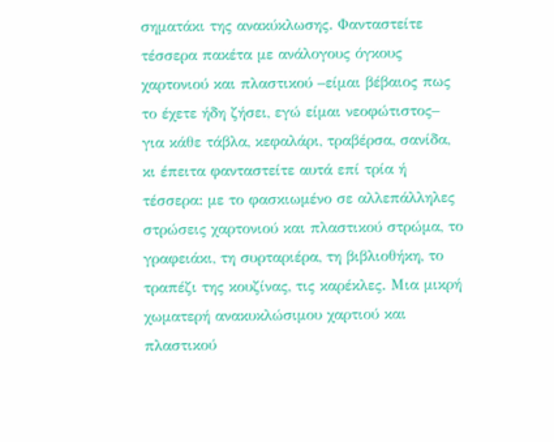σηματάκι της ανακύκλωσης. Φανταστείτε τέσσερα πακέτα με ανάλογους όγκους χαρτονιού και πλαστικού –είμαι βέβαιος πως το έχετε ήδη ζήσει, εγώ είμαι νεοφώτιστος– για κάθε τάβλα, κεφαλάρι, τραβέρσα, σανίδα, κι έπειτα φανταστείτε αυτά επί τρία ή τέσσερα: με το φασκιωμένο σε αλλεπάλληλες στρώσεις χαρτονιού και πλαστικού στρώμα, το γραφειάκι, τη συρταριέρα, τη βιβλιοθήκη, το τραπέζι της κουζίνας, τις καρέκλες. Μια μικρή χωματερή ανακυκλώσιμου χαρτιού και πλαστικού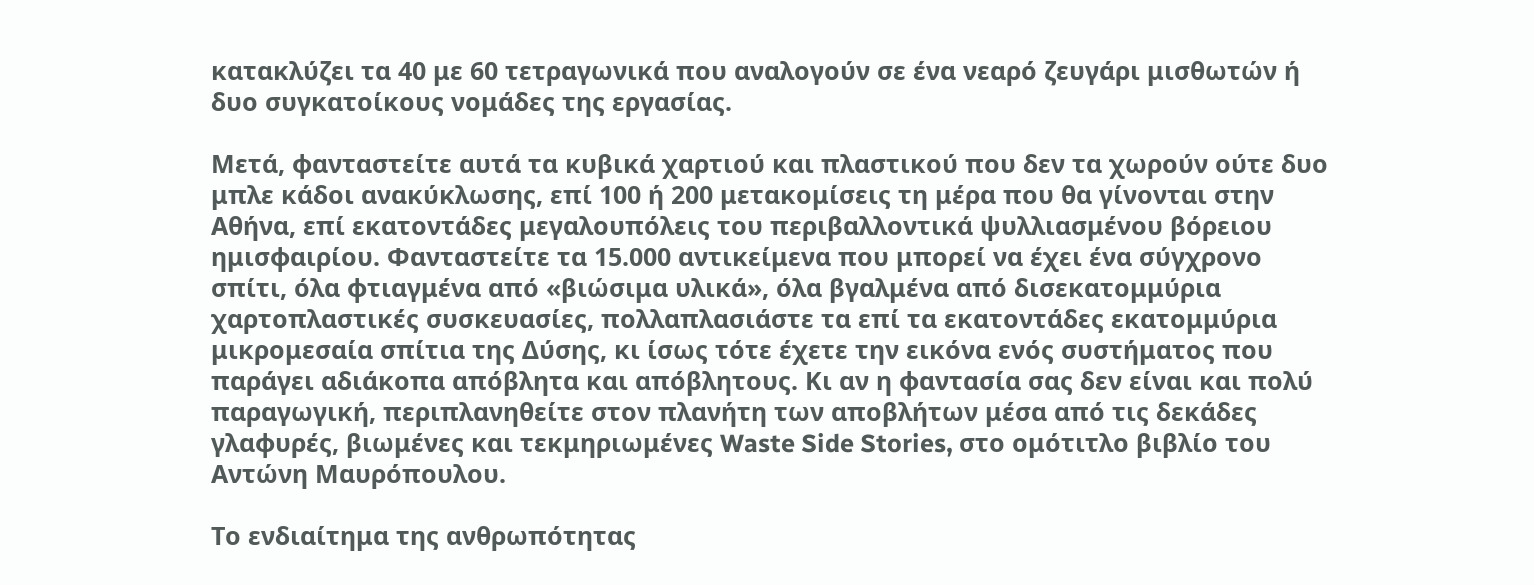κατακλύζει τα 40 με 60 τετραγωνικά που αναλογούν σε ένα νεαρό ζευγάρι μισθωτών ή δυο συγκατοίκους νομάδες της εργασίας.

Μετά, φανταστείτε αυτά τα κυβικά χαρτιού και πλαστικού που δεν τα χωρούν ούτε δυο μπλε κάδοι ανακύκλωσης, επί 100 ή 200 μετακομίσεις τη μέρα που θα γίνονται στην Αθήνα, επί εκατοντάδες μεγαλουπόλεις του περιβαλλοντικά ψυλλιασμένου βόρειου ημισφαιρίου. Φανταστείτε τα 15.000 αντικείμενα που μπορεί να έχει ένα σύγχρονο σπίτι, όλα φτιαγμένα από «βιώσιμα υλικά», όλα βγαλμένα από δισεκατομμύρια χαρτοπλαστικές συσκευασίες, πολλαπλασιάστε τα επί τα εκατοντάδες εκατομμύρια μικρομεσαία σπίτια της Δύσης, κι ίσως τότε έχετε την εικόνα ενός συστήματος που παράγει αδιάκοπα απόβλητα και απόβλητους. Κι αν η φαντασία σας δεν είναι και πολύ παραγωγική, περιπλανηθείτε στον πλανήτη των αποβλήτων μέσα από τις δεκάδες γλαφυρές, βιωμένες και τεκμηριωμένες Waste Side Stories, στο ομότιτλο βιβλίο του Αντώνη Μαυρόπουλου.

Το ενδιαίτημα της ανθρωπότητας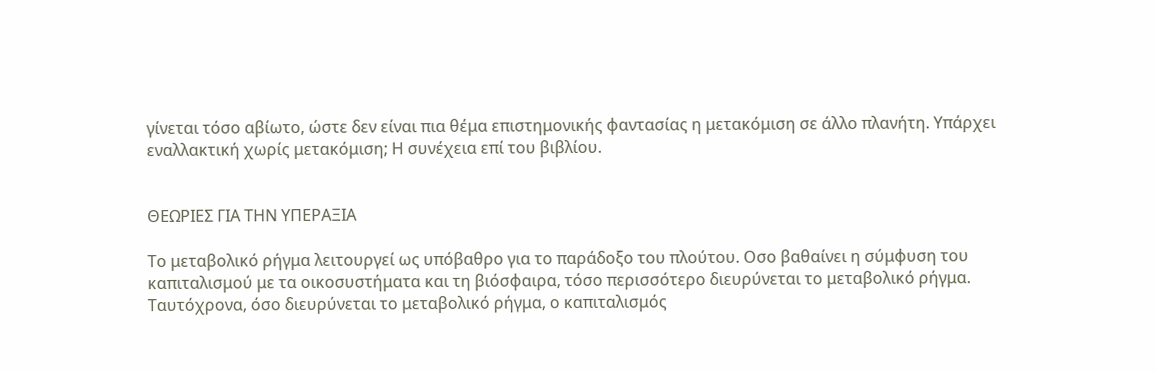γίνεται τόσο αβίωτο, ώστε δεν είναι πια θέμα επιστημονικής φαντασίας η μετακόμιση σε άλλο πλανήτη. Υπάρχει εναλλακτική χωρίς μετακόμιση; Η συνέχεια επί του βιβλίου.


ΘΕΩΡΙΕΣ ΓΙΑ ΤΗΝ ΥΠΕΡΑΞΙΑ

Το μεταβολικό ρήγμα λειτουργεί ως υπόβαθρο για το παράδοξο του πλούτου. Οσο βαθαίνει η σύμφυση του καπιταλισμού με τα οικοσυστήματα και τη βιόσφαιρα, τόσο περισσότερο διευρύνεται το μεταβολικό ρήγμα. Ταυτόχρονα, όσο διευρύνεται το μεταβολικό ρήγμα, ο καπιταλισμός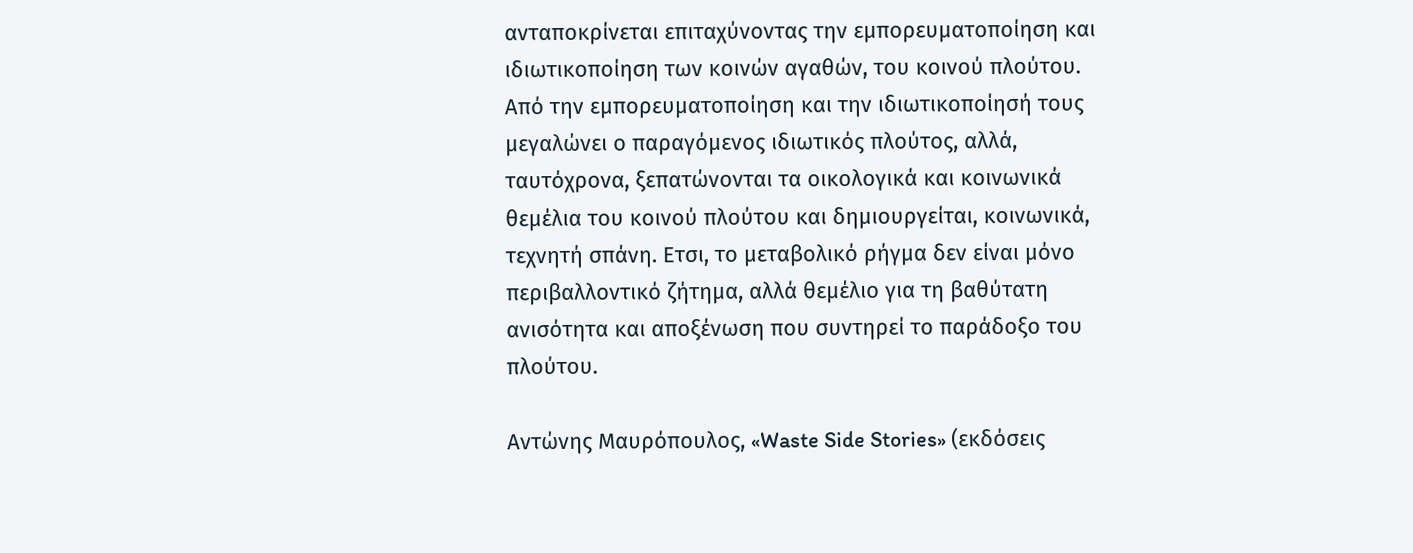ανταποκρίνεται επιταχύνοντας την εμπορευματοποίηση και ιδιωτικοποίηση των κοινών αγαθών, του κοινού πλούτου. Από την εμπορευματοποίηση και την ιδιωτικοποίησή τους μεγαλώνει ο παραγόμενος ιδιωτικός πλούτος, αλλά, ταυτόχρονα, ξεπατώνονται τα οικολογικά και κοινωνικά θεμέλια του κοινού πλούτου και δημιουργείται, κοινωνικά, τεχνητή σπάνη. Ετσι, το μεταβολικό ρήγμα δεν είναι μόνο περιβαλλοντικό ζήτημα, αλλά θεμέλιο για τη βαθύτατη ανισότητα και αποξένωση που συντηρεί το παράδοξο του πλούτου.

Αντώνης Μαυρόπουλος, «Waste Side Stories» (εκδόσεις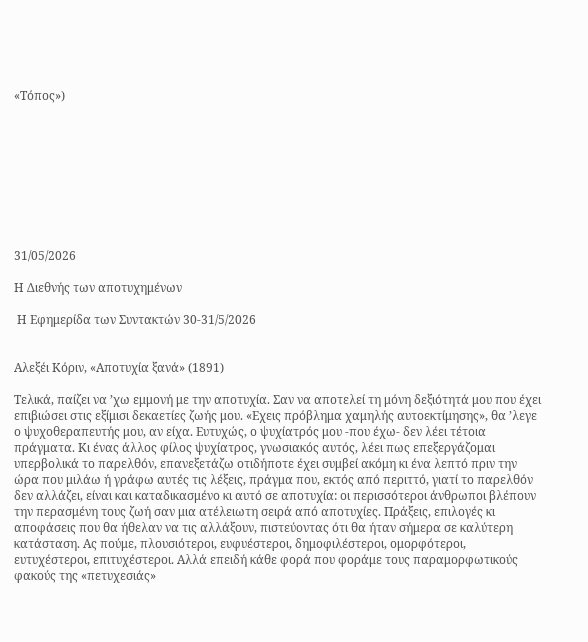«Τόπος»)









31/05/2026

Η Διεθνής των αποτυχημένων

 Η Εφημερίδα των Συντακτών 30-31/5/2026


Αλεξέι Κόριν, «Αποτυχία ξανά» (1891)

Τελικά, παίζει να ’χω εμμονή με την αποτυχία. Σαν να αποτελεί τη μόνη δεξιότητά μου που έχει επιβιώσει στις εξίμισι δεκαετίες ζωής μου. «Εχεις πρόβλημα χαμηλής αυτοεκτίμησης», θα ’λεγε ο ψυχοθεραπευτής μου, αν είχα. Ευτυχώς, ο ψυχίατρός μου -που έχω- δεν λέει τέτοια πράγματα. Κι ένας άλλος φίλος ψυχίατρος, γνωσιακός αυτός, λέει πως επεξεργάζομαι υπερβολικά το παρελθόν, επανεξετάζω οτιδήποτε έχει συμβεί ακόμη κι ένα λεπτό πριν την ώρα που μιλάω ή γράφω αυτές τις λέξεις, πράγμα που, εκτός από περιττό, γιατί το παρελθόν δεν αλλάζει, είναι και καταδικασμένο κι αυτό σε αποτυχία: οι περισσότεροι άνθρωποι βλέπουν την περασμένη τους ζωή σαν μια ατέλειωτη σειρά από αποτυχίες. Πράξεις, επιλογές κι αποφάσεις που θα ήθελαν να τις αλλάξουν, πιστεύοντας ότι θα ήταν σήμερα σε καλύτερη κατάσταση. Ας πούμε, πλουσιότεροι, ευφυέστεροι, δημοφιλέστεροι, ομορφότεροι, ευτυχέστεροι, επιτυχέστεροι. Αλλά επειδή κάθε φορά που φοράμε τους παραμορφωτικούς φακούς της «πετυχεσιάς»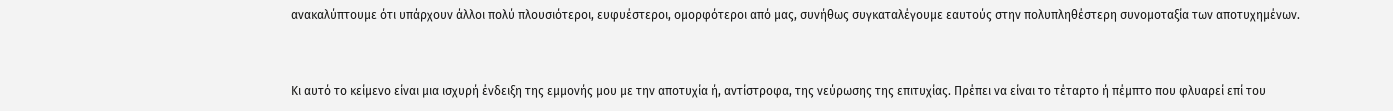ανακαλύπτουμε ότι υπάρχουν άλλοι πολύ πλουσιότεροι, ευφυέστεροι, ομορφότεροι από μας, συνήθως συγκαταλέγουμε εαυτούς στην πολυπληθέστερη συνομοταξία των αποτυχημένων.


Κι αυτό το κείμενο είναι μια ισχυρή ένδειξη της εμμονής μου με την αποτυχία ή, αντίστροφα, της νεύρωσης της επιτυχίας. Πρέπει να είναι το τέταρτο ή πέμπτο που φλυαρεί επί του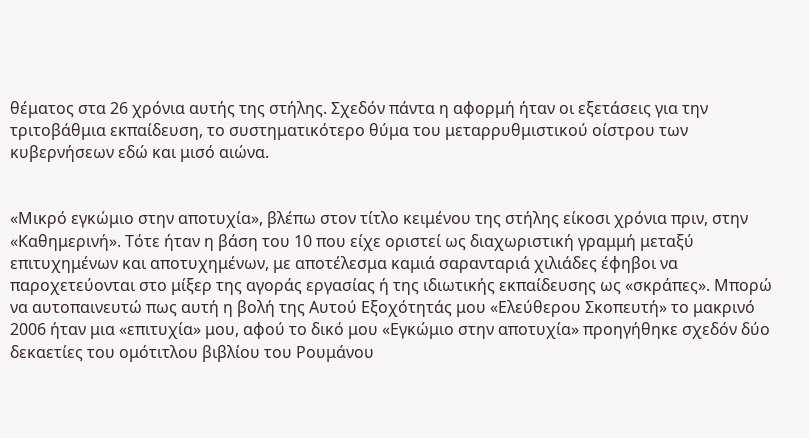θέματος στα 26 χρόνια αυτής της στήλης. Σχεδόν πάντα η αφορμή ήταν οι εξετάσεις για την τριτοβάθμια εκπαίδευση, το συστηματικότερο θύμα του μεταρρυθμιστικού οίστρου των κυβερνήσεων εδώ και μισό αιώνα.


«Μικρό εγκώμιο στην αποτυχία», βλέπω στον τίτλο κειμένου της στήλης είκοσι χρόνια πριν, στην «Καθημερινή». Τότε ήταν η βάση του 10 που είχε οριστεί ως διαχωριστική γραμμή μεταξύ επιτυχημένων και αποτυχημένων, με αποτέλεσμα καμιά σαρανταριά χιλιάδες έφηβοι να παροχετεύονται στο μίξερ της αγοράς εργασίας ή της ιδιωτικής εκπαίδευσης ως «σκράπες». Μπορώ να αυτοπαινευτώ πως αυτή η βολή της Αυτού Εξοχότητάς μου «Ελεύθερου Σκοπευτή» το μακρινό 2006 ήταν μια «επιτυχία» μου, αφού το δικό μου «Εγκώμιο στην αποτυχία» προηγήθηκε σχεδόν δύο δεκαετίες του ομότιτλου βιβλίου του Ρουμάνου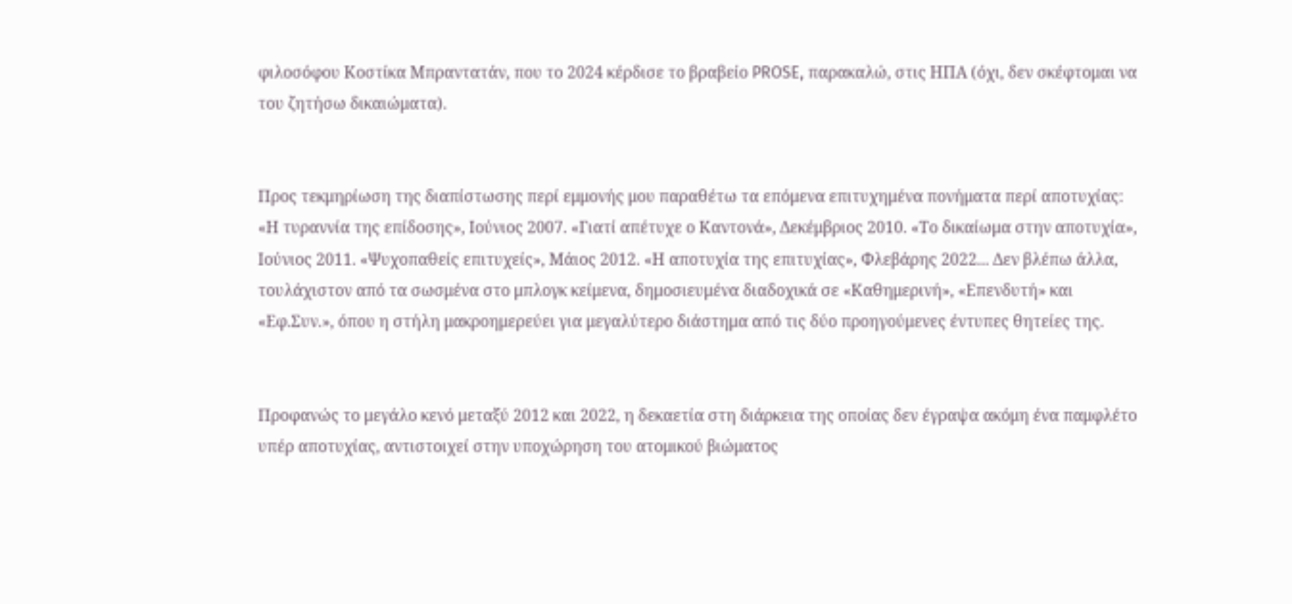φιλοσόφου Κοστίκα Μπραντατάν, που το 2024 κέρδισε το βραβείο PROSE, παρακαλώ, στις ΗΠΑ (όχι, δεν σκέφτομαι να του ζητήσω δικαιώματα).


Προς τεκμηρίωση της διαπίστωσης περί εμμονής μου παραθέτω τα επόμενα επιτυχημένα πονήματα περί αποτυχίας: «Η τυραννία της επίδοσης», Ιούνιος 2007. «Γιατί απέτυχε ο Καντονά», Δεκέμβριος 2010. «Το δικαίωμα στην αποτυχία», Ιούνιος 2011. «Ψυχοπαθείς επιτυχείς», Μάιος 2012. «Η αποτυχία της επιτυχίας», Φλεβάρης 2022... Δεν βλέπω άλλα, τουλάχιστον από τα σωσμένα στο μπλογκ κείμενα, δημοσιευμένα διαδοχικά σε «Καθημερινή», «Επενδυτή» και «Εφ.Συν.», όπου η στήλη μακροημερεύει για μεγαλύτερο διάστημα από τις δύο προηγούμενες έντυπες θητείες της.


Προφανώς το μεγάλο κενό μεταξύ 2012 και 2022, η δεκαετία στη διάρκεια της οποίας δεν έγραψα ακόμη ένα παμφλέτο υπέρ αποτυχίας, αντιστοιχεί στην υποχώρηση του ατομικού βιώματος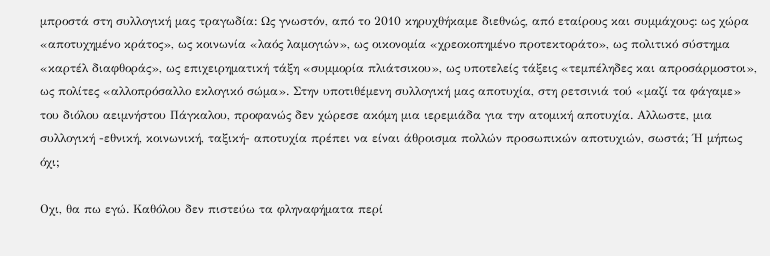μπροστά στη συλλογική μας τραγωδία: Ως γνωστόν, από το 2010 κηρυχθήκαμε διεθνώς, από εταίρους και συμμάχους: ως χώρα «αποτυχημένο κράτος», ως κοινωνία «λαός λαμογιών», ως οικονομία «χρεοκοπημένο προτεκτοράτο», ως πολιτικό σύστημα «καρτέλ διαφθοράς», ως επιχειρηματική τάξη «συμμορία πλιάτσικου», ως υποτελείς τάξεις «τεμπέληδες και απροσάρμοστοι», ως πολίτες «αλλοπρόσαλλο εκλογικό σώμα». Στην υποτιθέμενη συλλογική μας αποτυχία, στη ρετσινιά τού «μαζί τα φάγαμε» του διόλου αειμνήστου Πάγκαλου, προφανώς δεν χώρεσε ακόμη μια ιερεμιάδα για την ατομική αποτυχία. Αλλωστε, μια συλλογική -εθνική, κοινωνική, ταξική- αποτυχία πρέπει να είναι άθροισμα πολλών προσωπικών αποτυχιών, σωστά; Ή μήπως όχι;

Οχι, θα πω εγώ. Καθόλου δεν πιστεύω τα φληναφήματα περί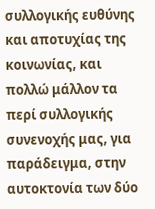συλλογικής ευθύνης και αποτυχίας της κοινωνίας, και πολλώ μάλλον τα περί συλλογικής συνενοχής μας, για παράδειγμα, στην αυτοκτονία των δύο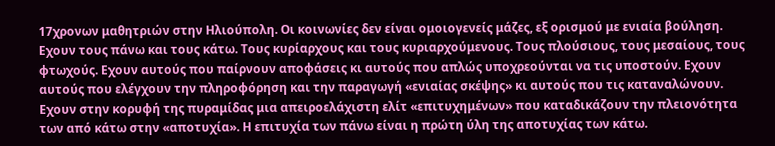17χρονων μαθητριών στην Ηλιούπολη. Οι κοινωνίες δεν είναι ομοιογενείς μάζες, εξ ορισμού με ενιαία βούληση. Εχουν τους πάνω και τους κάτω. Τους κυρίαρχους και τους κυριαρχούμενους. Τους πλούσιους, τους μεσαίους, τους φτωχούς. Εχουν αυτούς που παίρνουν αποφάσεις κι αυτούς που απλώς υποχρεούνται να τις υποστούν. Εχουν αυτούς που ελέγχουν την πληροφόρηση και την παραγωγή «ενιαίας σκέψης» κι αυτούς που τις καταναλώνουν. Εχουν στην κορυφή της πυραμίδας μια απειροελάχιστη ελίτ «επιτυχημένων» που καταδικάζουν την πλειονότητα των από κάτω στην «αποτυχία». Η επιτυχία των πάνω είναι η πρώτη ύλη της αποτυχίας των κάτω.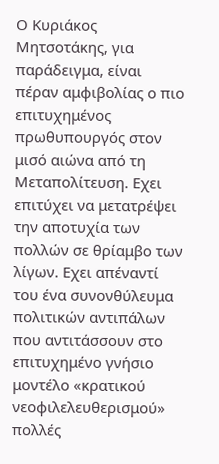Ο Κυριάκος Μητσοτάκης, για παράδειγμα, είναι πέραν αμφιβολίας ο πιο επιτυχημένος πρωθυπουργός στον μισό αιώνα από τη Μεταπολίτευση. Εχει επιτύχει να μετατρέψει την αποτυχία των πολλών σε θρίαμβο των λίγων. Εχει απέναντί του ένα συνονθύλευμα πολιτικών αντιπάλων που αντιτάσσουν στο επιτυχημένο γνήσιο μοντέλο «κρατικού νεοφιλελευθερισμού» πολλές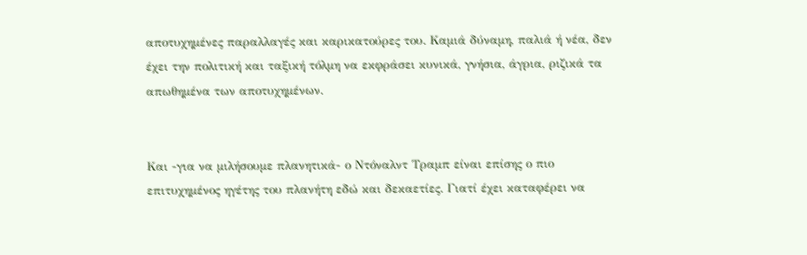αποτυχημένες παραλλαγές και καρικατούρες του. Καμιά δύναμη, παλιά ή νέα, δεν έχει την πολιτική και ταξική τόλμη να εκφράσει κυνικά, γνήσια, άγρια, ριζικά τα απωθημένα των αποτυχημένων.


Και -για να μιλήσουμε πλανητικά- ο Ντόναλντ Τραμπ είναι επίσης ο πιο επιτυχημένος ηγέτης του πλανήτη εδώ και δεκαετίες. Γιατί έχει καταφέρει να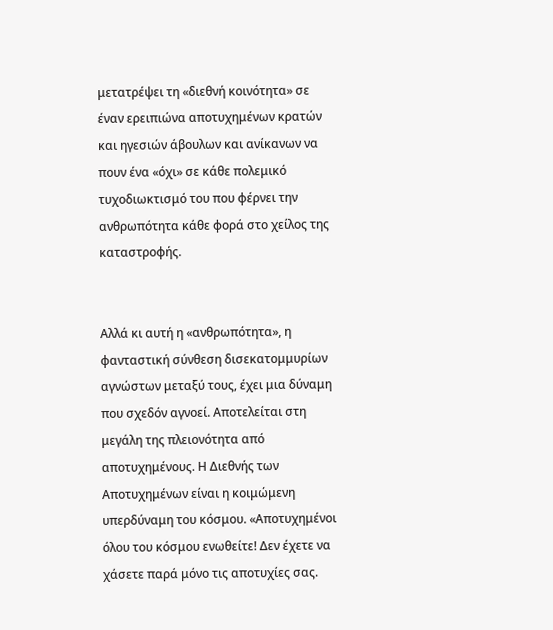μετατρέψει τη «διεθνή κοινότητα» σε έναν ερειπιώνα αποτυχημένων κρατών και ηγεσιών άβουλων και ανίκανων να πουν ένα «όχι» σε κάθε πολεμικό τυχοδιωκτισμό του που φέρνει την ανθρωπότητα κάθε φορά στο χείλος της καταστροφής.


Αλλά κι αυτή η «ανθρωπότητα», η φανταστική σύνθεση δισεκατομμυρίων αγνώστων μεταξύ τους, έχει μια δύναμη που σχεδόν αγνοεί. Αποτελείται στη μεγάλη της πλειονότητα από αποτυχημένους. Η Διεθνής των Αποτυχημένων είναι η κοιμώμενη υπερδύναμη του κόσμου. «Αποτυχημένοι όλου του κόσμου ενωθείτε! Δεν έχετε να χάσετε παρά μόνο τις αποτυχίες σας.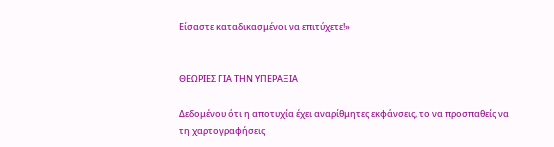Είσαστε καταδικασμένοι να επιτύχετε!»


ΘΕΩΡΙΕΣ ΓΙΑ ΤΗΝ ΥΠΕΡΑΞΙΑ

Δεδομένου ότι η αποτυχία έχει αναρίθμητες εκφάνσεις, το να προσπαθείς να τη χαρτογραφήσεις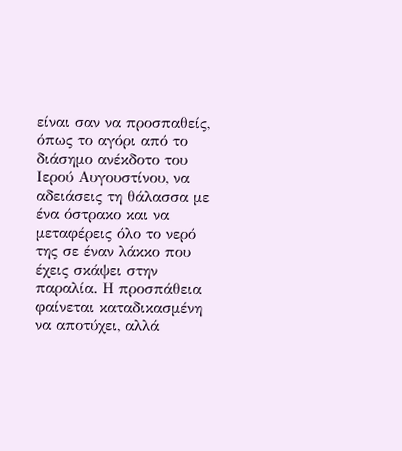είναι σαν να προσπαθείς, όπως το αγόρι από το διάσημο ανέκδοτο του Ιερού Αυγουστίνου, να αδειάσεις τη θάλασσα με ένα όστρακο και να μεταφέρεις όλο το νερό της σε έναν λάκκο που έχεις σκάψει στην παραλία. Η προσπάθεια φαίνεται καταδικασμένη να αποτύχει, αλλά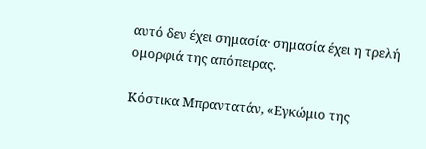αυτό δεν έχει σημασία· σημασία έχει η τρελή ομορφιά της απόπειρας.

Κόστικα Μπραντατάν, «Εγκώμιο της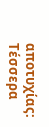αποτυχίας: Τέσσερα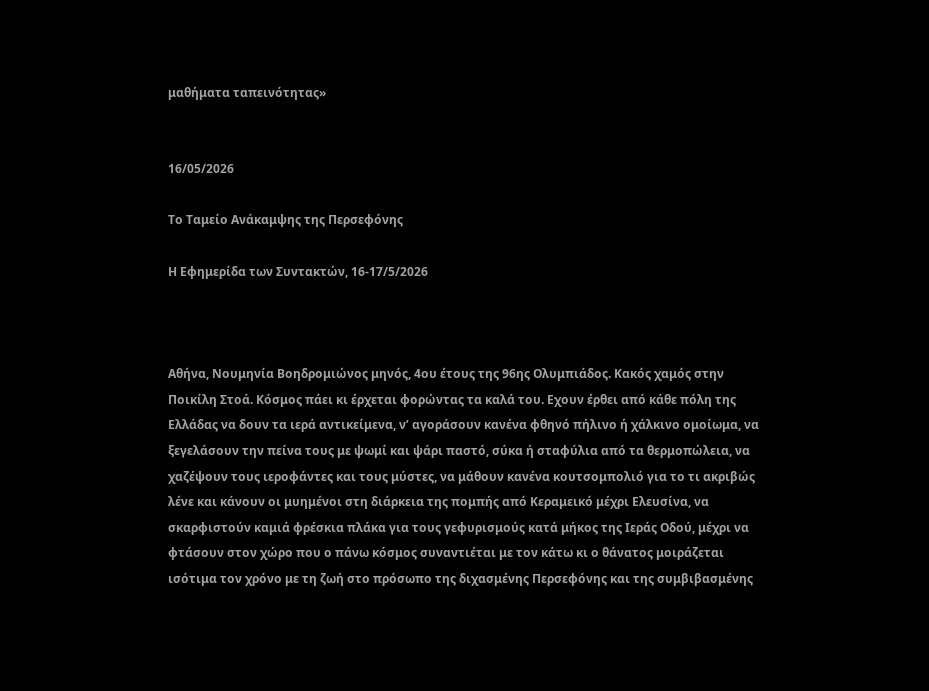μαθήματα ταπεινότητας»


16/05/2026

Το Ταμείο Ανάκαμψης της Περσεφόνης

Η Εφημερίδα των Συντακτών, 16-17/5/2026



Αθήνα, Νουμηνία Βοηδρομιώνος μηνός, 4ου έτους της 96ης Ολυμπιάδος. Κακός χαμός στην Ποικίλη Στοά. Κόσμος πάει κι έρχεται φορώντας τα καλά του. Εχουν έρθει από κάθε πόλη της Ελλάδας να δουν τα ιερά αντικείμενα, ν’ αγοράσουν κανένα φθηνό πήλινο ή χάλκινο ομοίωμα, να ξεγελάσουν την πείνα τους με ψωμί και ψάρι παστό, σύκα ή σταφύλια από τα θερμοπώλεια, να χαζέψουν τους ιεροφάντες και τους μύστες, να μάθουν κανένα κουτσομπολιό για το τι ακριβώς λένε και κάνουν οι μυημένοι στη διάρκεια της πομπής από Κεραμεικό μέχρι Ελευσίνα, να σκαρφιστούν καμιά φρέσκια πλάκα για τους γεφυρισμούς κατά μήκος της Ιεράς Οδού, μέχρι να φτάσουν στον χώρο που ο πάνω κόσμος συναντιέται με τον κάτω κι ο θάνατος μοιράζεται ισότιμα τον χρόνο με τη ζωή στο πρόσωπο της διχασμένης Περσεφόνης και της συμβιβασμένης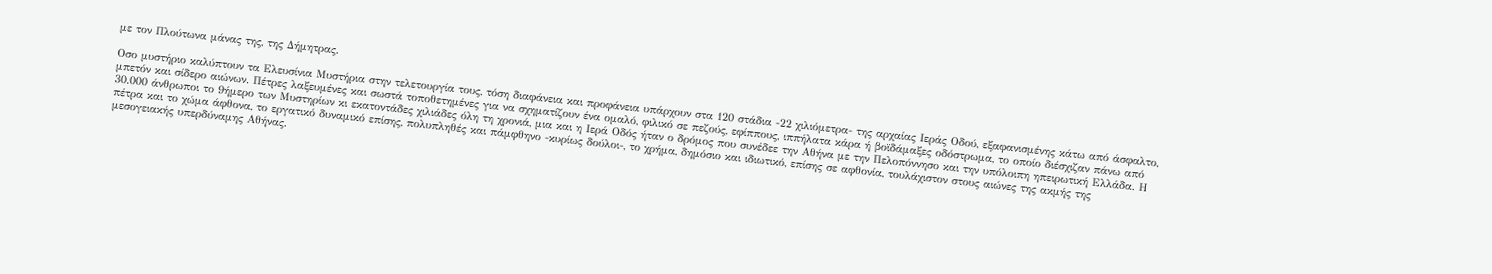με τον Πλούτωνα μάνας της, της Δήμητρας.

Οσο μυστήριο καλύπτουν τα Ελευσίνια Μυστήρια στην τελετουργία τους, τόση διαφάνεια και προφάνεια υπάρχουν στα 120 στάδια -22 χιλιόμετρα- της αρχαίας Ιεράς Οδού, εξαφανισμένης κάτω από άσφαλτο, μπετόν και σίδερο αιώνων. Πέτρες λαξευμένες και σωστά τοποθετημένες για να σχηματίζουν ένα ομαλό, φιλικό σε πεζούς, εφίππους, ιππήλατα κάρα ή βοϊδάμαξες οδόστρωμα, το οποίο διέσχιζαν πάνω από 30.000 άνθρωποι το 9ήμερο των Μυστηρίων κι εκατοντάδες χιλιάδες όλη τη χρονιά, μια και η Ιερά Οδός ήταν ο δρόμος που συνέδεε την Αθήνα με την Πελοπόννησο και την υπόλοιπη ηπειρωτική Ελλάδα. Η πέτρα και το χώμα άφθονα, το εργατικό δυναμικό επίσης, πολυπληθές και πάμφθηνο -κυρίως δούλοι-, το χρήμα, δημόσιο και ιδιωτικό, επίσης σε αφθονία, τουλάχιστον στους αιώνες της ακμής της μεσογειακής υπερδύναμης Αθήνας.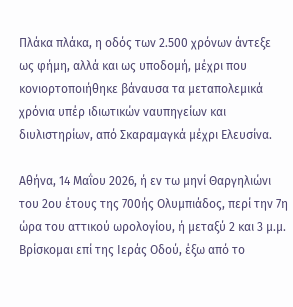Πλάκα πλάκα, η οδός των 2.500 χρόνων άντεξε ως φήμη, αλλά και ως υποδομή, μέχρι που κονιορτοποιήθηκε βάναυσα τα μεταπολεμικά χρόνια υπέρ ιδιωτικών ναυπηγείων και διυλιστηρίων, από Σκαραμαγκά μέχρι Ελευσίνα.

Αθήνα, 14 Μαΐου 2026, ή εν τω μηνί Θαργηλιώνι του 2ου έτους της 700ής Ολυμπιάδος, περί την 7η ώρα του αττικού ωρολογίου, ή μεταξύ 2 και 3 μ.μ. Βρίσκομαι επί της Ιεράς Οδού, έξω από το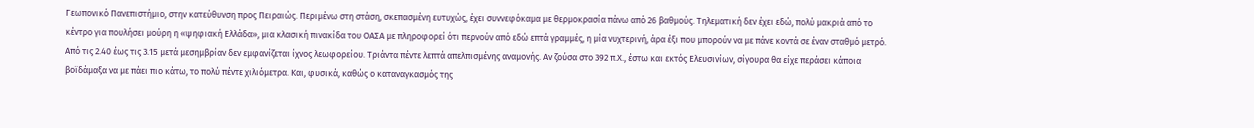Γεωπονικό Πανεπιστήμιο, στην κατεύθυνση προς Πειραιώς. Περιμένω στη στάση, σκεπασμένη ευτυχώς, έχει συννεφόκαμα με θερμοκρασία πάνω από 26 βαθμούς. Τηλεματική δεν έχει εδώ, πολύ μακριά από το κέντρο για πουλήσει μούρη η «ψηφιακή Ελλάδα», μια κλασική πινακίδα του ΟΑΣΑ με πληροφορεί ότι περνούν από εδώ επτά γραμμές, η μία νυχτερινή, άρα έξι που μπορούν να με πάνε κοντά σε έναν σταθμό μετρό. Από τις 2.40 έως τις 3.15 μετά μεσημβρίαν δεν εμφανίζεται ίχνος λεωφορείου. Τριάντα πέντε λεπτά απελπισμένης αναμονής. Αν ζούσα στο 392 π.Χ., έστω και εκτός Ελευσινίων, σίγουρα θα είχε περάσει κάποια βοϊδάμαξα να με πάει πιο κάτω, το πολύ πέντε χιλιόμετρα. Και, φυσικά, καθώς ο καταναγκασμός της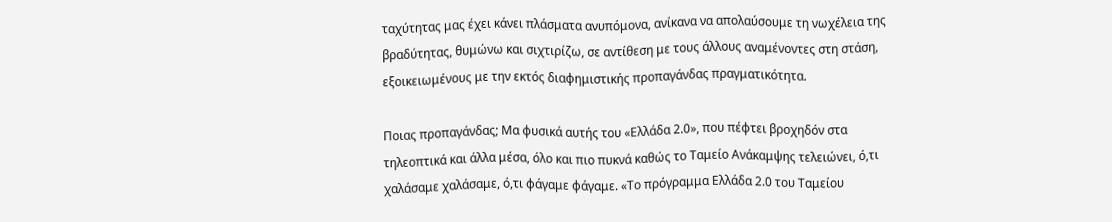ταχύτητας μας έχει κάνει πλάσματα ανυπόμονα, ανίκανα να απολαύσουμε τη νωχέλεια της βραδύτητας, θυμώνω και σιχτιρίζω, σε αντίθεση με τους άλλους αναμένοντες στη στάση, εξοικειωμένους με την εκτός διαφημιστικής προπαγάνδας πραγματικότητα.

Ποιας προπαγάνδας; Μα φυσικά αυτής του «Ελλάδα 2.0», που πέφτει βροχηδόν στα τηλεοπτικά και άλλα μέσα, όλο και πιο πυκνά καθώς το Ταμείο Ανάκαμψης τελειώνει, ό,τι χαλάσαμε χαλάσαμε, ό,τι φάγαμε φάγαμε. «Το πρόγραμμα Ελλάδα 2.0 του Ταμείου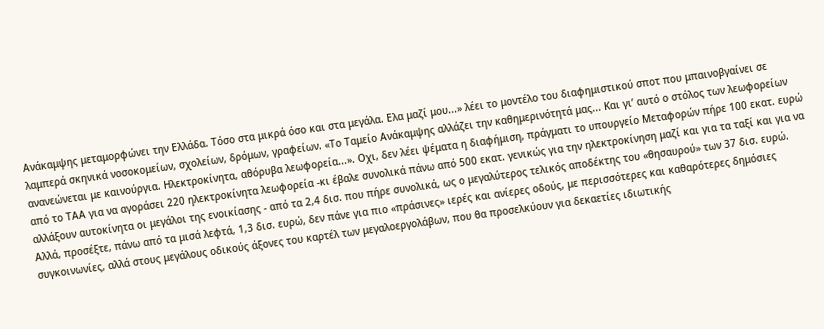Ανάκαμψης μεταμορφώνει την Ελλάδα. Τόσο στα μικρά όσο και στα μεγάλα. Ελα μαζί μου...» λέει το μοντέλο του διαφημιστικού σποτ που μπαινοβγαίνει σε λαμπερά σκηνικά νοσοκομείων, σχολείων, δρόμων, γραφείων. «Το Ταμείο Ανάκαμψης αλλάζει την καθημερινότητά μας... Και γι’ αυτό ο στόλος των λεωφορείων ανανεώνεται με καινούργια. Ηλεκτροκίνητα, αθόρυβα λεωφορεία...». Οχι, δεν λέει ψέματα η διαφήμιση, πράγματι το υπουργείο Μεταφορών πήρε 100 εκατ. ευρώ από το ΤΑΑ για να αγοράσει 220 ηλεκτροκίνητα λεωφορεία -κι έβαλε συνολικά πάνω από 500 εκατ. γενικώς για την ηλεκτροκίνηση μαζί και για τα ταξί και για να αλλάξουν αυτοκίνητα οι μεγάλοι της ενοικίασης - από τα 2,4 δισ. που πήρε συνολικά, ως ο μεγαλύτερος τελικός αποδέκτης του «θησαυρού» των 37 δισ. ευρώ. Αλλά, προσέξτε, πάνω από τα μισά λεφτά, 1,3 δισ. ευρώ, δεν πάνε για πιο «πράσινες» ιερές και ανίερες οδούς, με περισσότερες και καθαρότερες δημόσιες συγκοινωνίες, αλλά στους μεγάλους οδικούς άξονες του καρτέλ των μεγαλοεργολάβων, που θα προσελκύουν για δεκαετίες ιδιωτικής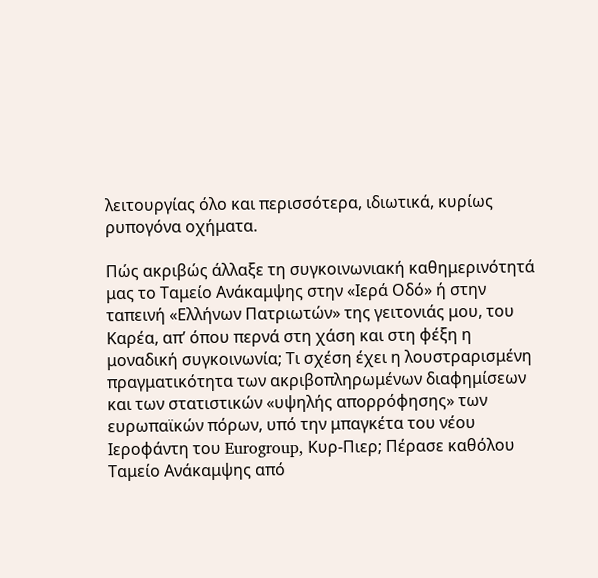λειτουργίας όλο και περισσότερα, ιδιωτικά, κυρίως ρυπογόνα οχήματα.

Πώς ακριβώς άλλαξε τη συγκοινωνιακή καθημερινότητά μας το Ταμείο Ανάκαμψης στην «Ιερά Οδό» ή στην ταπεινή «Ελλήνων Πατριωτών» της γειτονιάς μου, του Καρέα, απ’ όπου περνά στη χάση και στη φέξη η μοναδική συγκοινωνία; Τι σχέση έχει η λουστραρισμένη πραγματικότητα των ακριβοπληρωμένων διαφημίσεων και των στατιστικών «υψηλής απορρόφησης» των ευρωπαϊκών πόρων, υπό την μπαγκέτα του νέου Ιεροφάντη του Eurogroup, Κυρ-Πιερ; Πέρασε καθόλου Ταμείο Ανάκαμψης από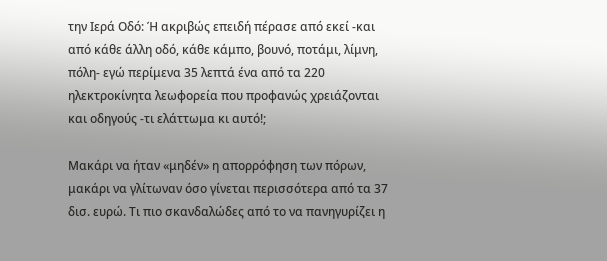την Ιερά Οδό: Ή ακριβώς επειδή πέρασε από εκεί -και από κάθε άλλη οδό, κάθε κάμπο, βουνό, ποτάμι, λίμνη, πόλη- εγώ περίμενα 35 λεπτά ένα από τα 220 ηλεκτροκίνητα λεωφορεία που προφανώς χρειάζονται και οδηγούς -τι ελάττωμα κι αυτό!;

Μακάρι να ήταν «μηδέν» η απορρόφηση των πόρων, μακάρι να γλίτωναν όσο γίνεται περισσότερα από τα 37 δισ. ευρώ. Τι πιο σκανδαλώδες από το να πανηγυρίζει η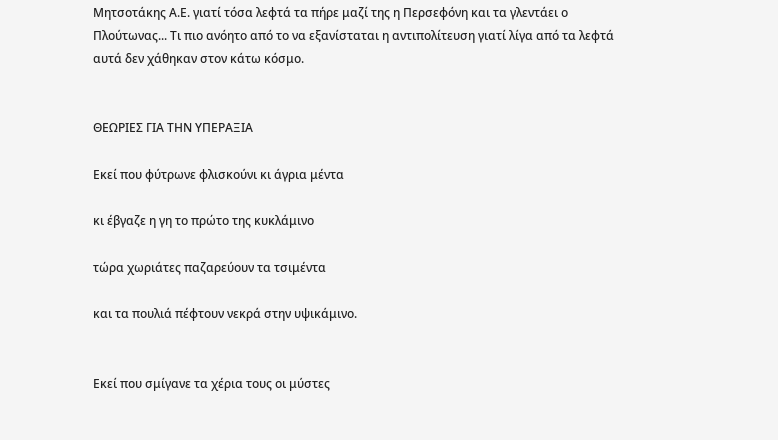Μητσοτάκης Α.Ε. γιατί τόσα λεφτά τα πήρε μαζί της η Περσεφόνη και τα γλεντάει ο Πλούτωνας... Τι πιο ανόητο από το να εξανίσταται η αντιπολίτευση γιατί λίγα από τα λεφτά αυτά δεν χάθηκαν στον κάτω κόσμο.


ΘΕΩΡΙΕΣ ΓΙΑ ΤΗΝ ΥΠΕΡΑΞΙΑ

Εκεί που φύτρωνε φλισκούνι κι άγρια μέντα

κι έβγαζε η γη το πρώτο της κυκλάμινο

τώρα χωριάτες παζαρεύουν τα τσιμέντα

και τα πουλιά πέφτουν νεκρά στην υψικάμινο.


Εκεί που σμίγανε τα χέρια τους οι μύστες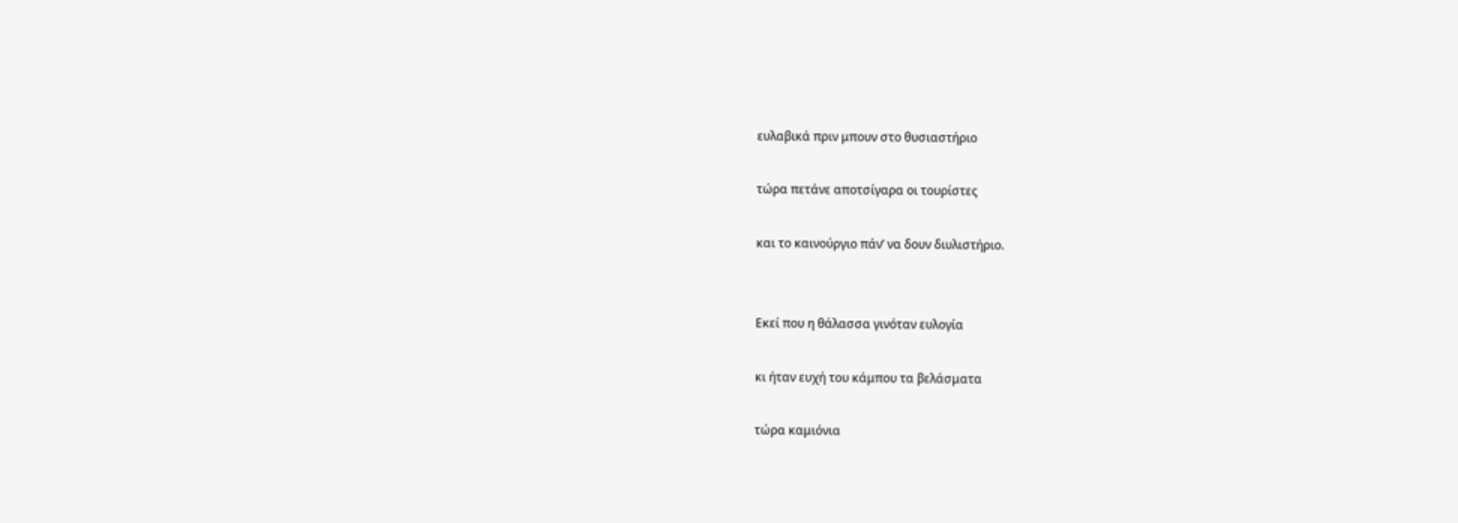ευλαβικά πριν μπουν στο θυσιαστήριο

τώρα πετάνε αποτσίγαρα οι τουρίστες

και το καινούργιο πάν’ να δουν διυλιστήριο.


Εκεί που η θάλασσα γινόταν ευλογία

κι ήταν ευχή του κάμπου τα βελάσματα

τώρα καμιόνια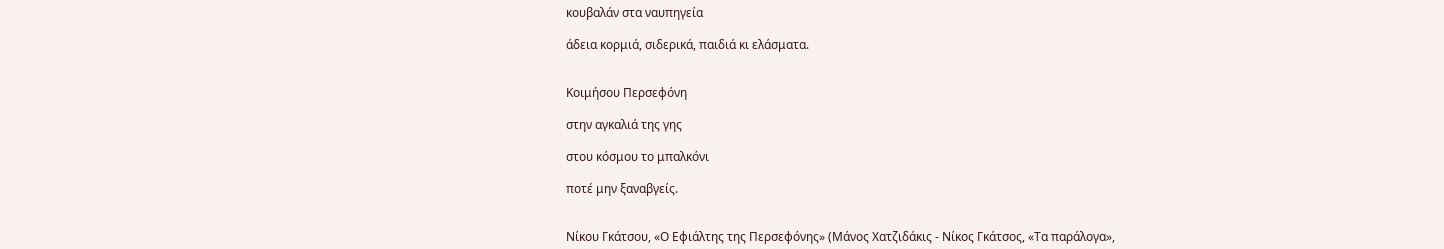κουβαλάν στα ναυπηγεία

άδεια κορμιά, σιδερικά, παιδιά κι ελάσματα.


Κοιμήσου Περσεφόνη

στην αγκαλιά της γης

στου κόσμου το μπαλκόνι

ποτέ μην ξαναβγείς.


Νίκου Γκάτσου, «Ο Εφιάλτης της Περσεφόνης» (Μάνος Χατζιδάκις - Νίκος Γκάτσος, «Τα παράλογα»,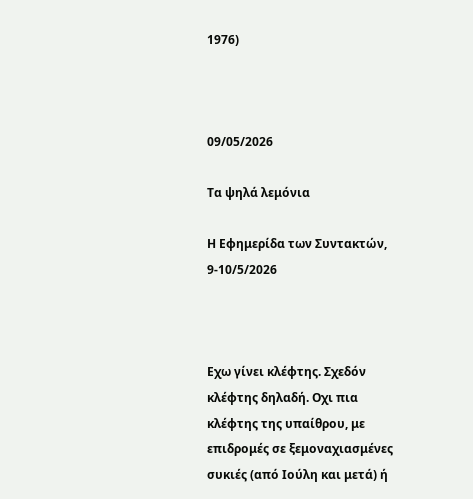1976)



09/05/2026

Τα ψηλά λεμόνια

Η Εφημερίδα των Συντακτών, 9-10/5/2026



Εχω γίνει κλέφτης. Σχεδόν κλέφτης δηλαδή. Οχι πια κλέφτης της υπαίθρου, με επιδρομές σε ξεμοναχιασμένες συκιές (από Ιούλη και μετά) ή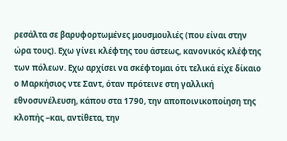ρεσάλτα σε βαρυφορτωμένες μουσμουλιές (που είναι στην ώρα τους). Εχω γίνει κλέφτης του άστεως, κανονικός κλέφτης των πόλεων. Εχω αρχίσει να σκέφτομαι ότι τελικά είχε δίκαιο ο Μαρκήσιος ντε Σαντ, όταν πρότεινε στη γαλλική εθνοσυνέλευση, κάπου στα 1790, την αποποινικοποίηση της κλοπής –και, αντίθετα, την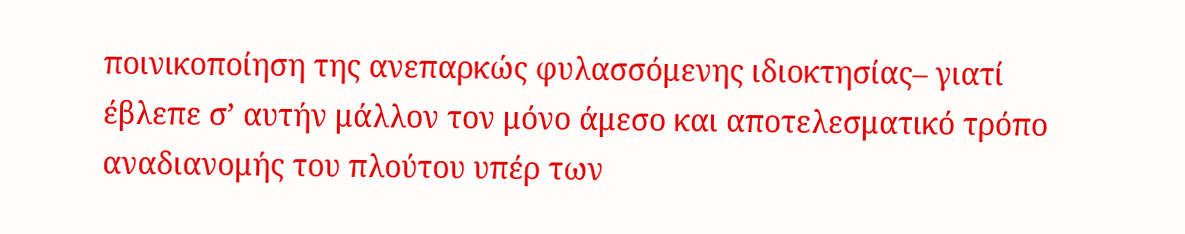ποινικοποίηση της ανεπαρκώς φυλασσόμενης ιδιοκτησίας– γιατί έβλεπε σ’ αυτήν μάλλον τον μόνο άμεσο και αποτελεσματικό τρόπο αναδιανομής του πλούτου υπέρ των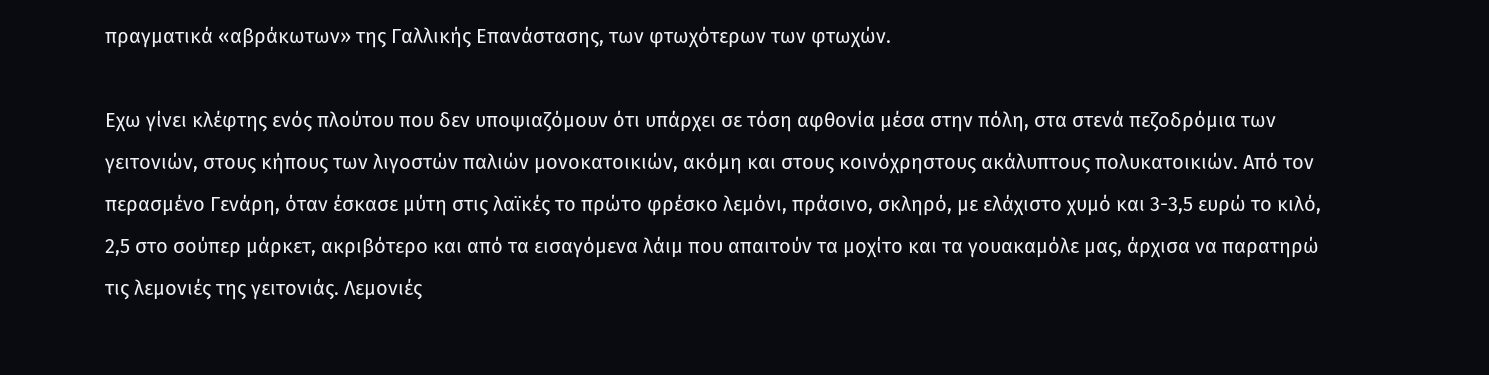πραγματικά «αβράκωτων» της Γαλλικής Επανάστασης, των φτωχότερων των φτωχών.

Εχω γίνει κλέφτης ενός πλούτου που δεν υποψιαζόμουν ότι υπάρχει σε τόση αφθονία μέσα στην πόλη, στα στενά πεζοδρόμια των γειτονιών, στους κήπους των λιγοστών παλιών μονοκατοικιών, ακόμη και στους κοινόχρηστους ακάλυπτους πολυκατοικιών. Από τον περασμένο Γενάρη, όταν έσκασε μύτη στις λαϊκές το πρώτο φρέσκο λεμόνι, πράσινο, σκληρό, με ελάχιστο χυμό και 3-3,5 ευρώ το κιλό, 2,5 στο σούπερ μάρκετ, ακριβότερο και από τα εισαγόμενα λάιμ που απαιτούν τα μοχίτο και τα γουακαμόλε μας, άρχισα να παρατηρώ τις λεμονιές της γειτονιάς. Λεμονιές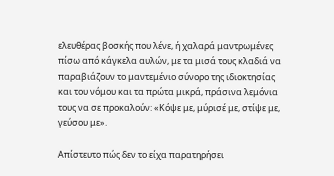ελευθέρας βοσκής που λένε, ή χαλαρά μαντρωμένες πίσω από κάγκελα αυλών, με τα μισά τους κλαδιά να παραβιάζουν το μαντεμένιο σύνορο της ιδιοκτησίας και του νόμου και τα πρώτα μικρά, πράσινα λεμόνια τους να σε προκαλούν: «Κόψε με, μύρισέ με, στίψε με, γεύσου με».

Απίστευτο πώς δεν το είχα παρατηρήσει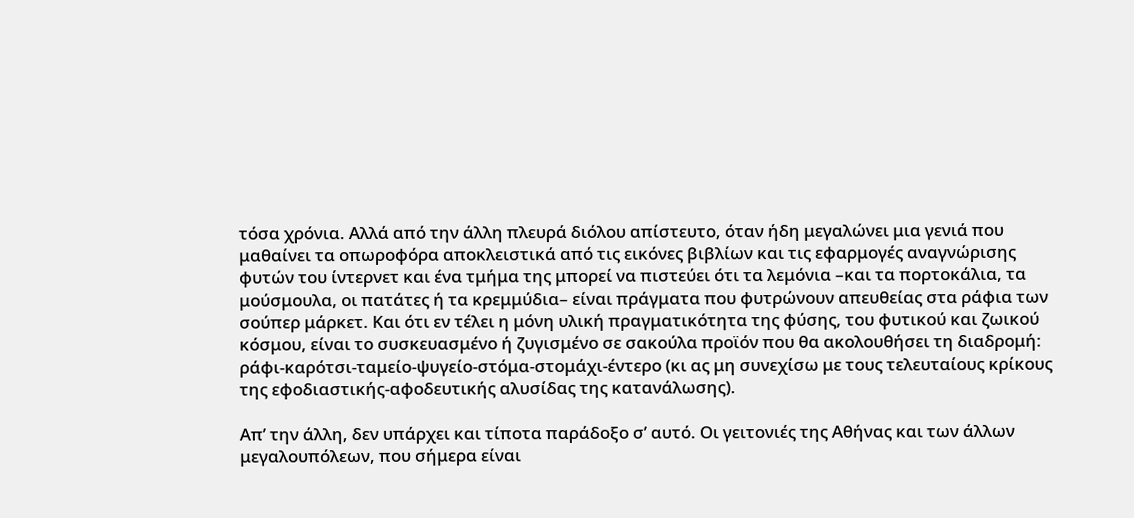τόσα χρόνια. Αλλά από την άλλη πλευρά διόλου απίστευτο, όταν ήδη μεγαλώνει μια γενιά που μαθαίνει τα οπωροφόρα αποκλειστικά από τις εικόνες βιβλίων και τις εφαρμογές αναγνώρισης φυτών του ίντερνετ και ένα τμήμα της μπορεί να πιστεύει ότι τα λεμόνια –και τα πορτοκάλια, τα μούσμουλα, οι πατάτες ή τα κρεμμύδια– είναι πράγματα που φυτρώνουν απευθείας στα ράφια των σούπερ μάρκετ. Και ότι εν τέλει η μόνη υλική πραγματικότητα της φύσης, του φυτικού και ζωικού κόσμου, είναι το συσκευασμένο ή ζυγισμένο σε σακούλα προϊόν που θα ακολουθήσει τη διαδρομή: ράφι-καρότσι-ταμείο-ψυγείο-στόμα-στομάχι-έντερο (κι ας μη συνεχίσω με τους τελευταίους κρίκους της εφοδιαστικής-αφοδευτικής αλυσίδας της κατανάλωσης).

Απ’ την άλλη, δεν υπάρχει και τίποτα παράδοξο σ’ αυτό. Οι γειτονιές της Αθήνας και των άλλων μεγαλουπόλεων, που σήμερα είναι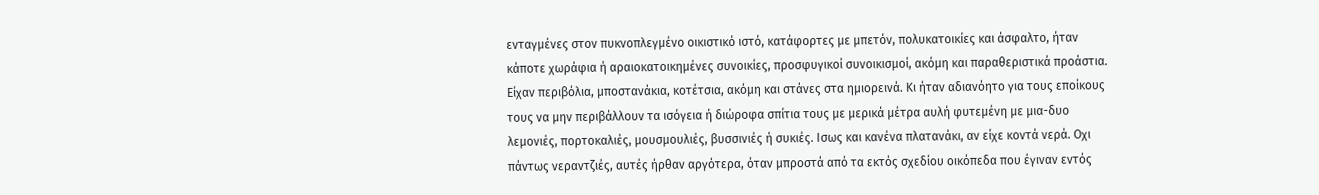ενταγμένες στον πυκνοπλεγμένο οικιστικό ιστό, κατάφορτες με μπετόν, πολυκατοικίες και άσφαλτο, ήταν κάποτε χωράφια ή αραιοκατοικημένες συνοικίες, προσφυγικοί συνοικισμοί, ακόμη και παραθεριστικά προάστια. Είχαν περιβόλια, μποστανάκια, κοτέτσια, ακόμη και στάνες στα ημιορεινά. Κι ήταν αδιανόητο για τους εποίκους τους να μην περιβάλλουν τα ισόγεια ή διώροφα σπίτια τους με μερικά μέτρα αυλή φυτεμένη με μια-δυο λεμονιές, πορτοκαλιές, μουσμουλιές, βυσσινιές ή συκιές. Ισως και κανένα πλατανάκι, αν είχε κοντά νερά. Οχι πάντως νεραντζιές, αυτές ήρθαν αργότερα, όταν μπροστά από τα εκτός σχεδίου οικόπεδα που έγιναν εντός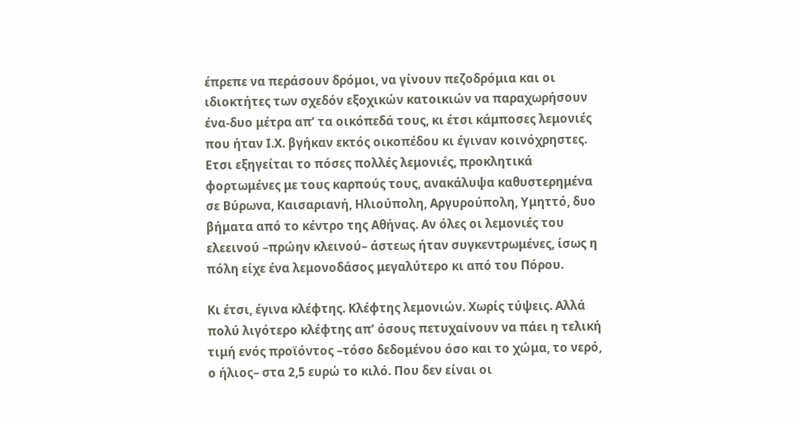έπρεπε να περάσουν δρόμοι, να γίνουν πεζοδρόμια και οι ιδιοκτήτες των σχεδόν εξοχικών κατοικιών να παραχωρήσουν ένα-δυο μέτρα απ’ τα οικόπεδά τους, κι έτσι κάμποσες λεμονιές που ήταν Ι.Χ. βγήκαν εκτός οικοπέδου κι έγιναν κοινόχρηστες. Ετσι εξηγείται το πόσες πολλές λεμονιές, προκλητικά φορτωμένες με τους καρπούς τους, ανακάλυψα καθυστερημένα σε Βύρωνα, Καισαριανή, Ηλιούπολη, Αργυρούπολη, Υμηττό, δυο βήματα από το κέντρο της Αθήνας. Αν όλες οι λεμονιές του ελεεινού –πρώην κλεινού– άστεως ήταν συγκεντρωμένες, ίσως η πόλη είχε ένα λεμονοδάσος μεγαλύτερο κι από του Πόρου.

Κι έτσι, έγινα κλέφτης. Κλέφτης λεμονιών. Χωρίς τύψεις. Αλλά πολύ λιγότερο κλέφτης απ’ όσους πετυχαίνουν να πάει η τελική τιμή ενός προϊόντος –τόσο δεδομένου όσο και το χώμα, το νερό, ο ήλιος– στα 2,5 ευρώ το κιλό. Που δεν είναι οι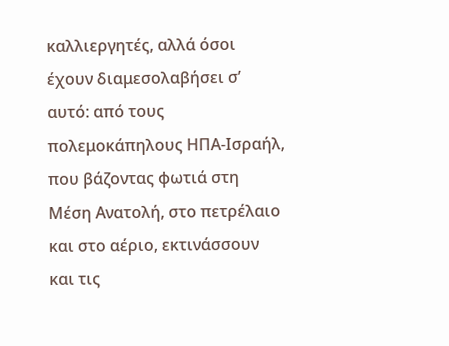καλλιεργητές, αλλά όσοι έχουν διαμεσολαβήσει σ’ αυτό: από τους πολεμοκάπηλους ΗΠΑ-Ισραήλ, που βάζοντας φωτιά στη Μέση Ανατολή, στο πετρέλαιο και στο αέριο, εκτινάσσουν και τις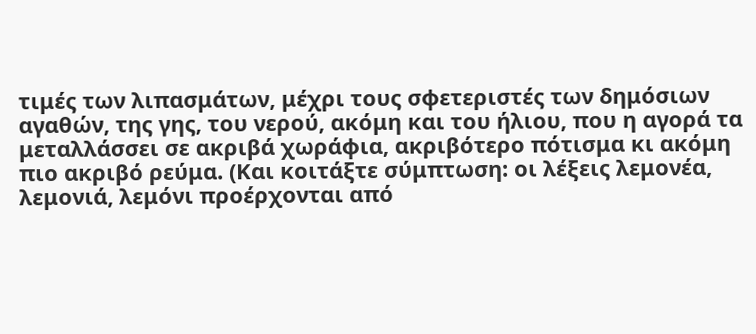τιμές των λιπασμάτων, μέχρι τους σφετεριστές των δημόσιων αγαθών, της γης, του νερού, ακόμη και του ήλιου, που η αγορά τα μεταλλάσσει σε ακριβά χωράφια, ακριβότερο πότισμα κι ακόμη πιο ακριβό ρεύμα. (Και κοιτάξτε σύμπτωση: οι λέξεις λεμονέα, λεμονιά, λεμόνι προέρχονται από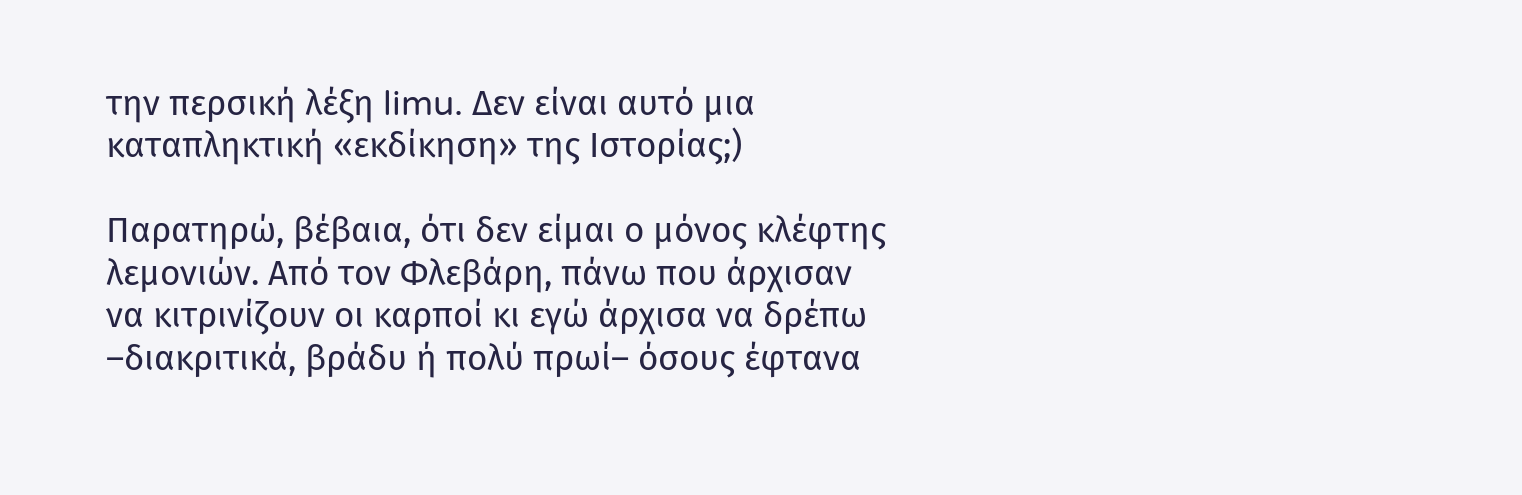την περσική λέξη limu. Δεν είναι αυτό μια καταπληκτική «εκδίκηση» της Ιστορίας;)

Παρατηρώ, βέβαια, ότι δεν είμαι ο μόνος κλέφτης λεμονιών. Από τον Φλεβάρη, πάνω που άρχισαν να κιτρινίζουν οι καρποί κι εγώ άρχισα να δρέπω –διακριτικά, βράδυ ή πολύ πρωί– όσους έφτανα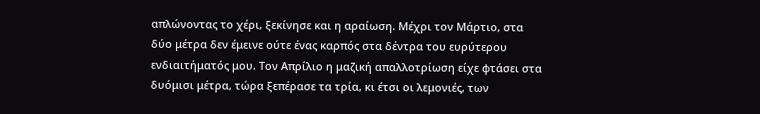απλώνοντας το χέρι, ξεκίνησε και η αραίωση. Μέχρι τον Μάρτιο, στα δύο μέτρα δεν έμεινε ούτε ένας καρπός στα δέντρα του ευρύτερου ενδιαιτήματός μου. Τον Απρίλιο η μαζική απαλλοτρίωση είχε φτάσει στα δυόμισι μέτρα, τώρα ξεπέρασε τα τρία, κι έτσι οι λεμονιές, των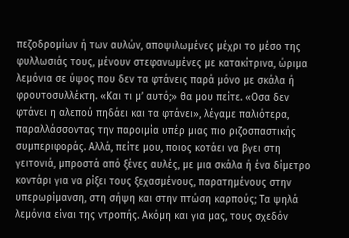πεζοδρομίων ή των αυλών, αποψιλωμένες μέχρι το μέσο της φυλλωσιάς τους, μένουν στεφανωμένες με κατακίτρινα, ώριμα λεμόνια σε ύψος που δεν τα φτάνεις παρά μόνο με σκάλα ή φρουτοσυλλέκτη. «Και τι μ’ αυτό;» θα μου πείτε. «Οσα δεν φτάνει η αλεπού πηδάει και τα φτάνει», λέγαμε παλιότερα, παραλλάσσοντας την παροιμία υπέρ μιας πιο ριζοσπαστικής συμπεριφοράς. Αλλά, πείτε μου, ποιος κοτάει να βγει στη γειτονιά, μπροστά από ξένες αυλές, με μια σκάλα ή ένα δίμετρο κοντάρι για να ρίξει τους ξεχασμένους, παρατημένους στην υπερωρίμανση, στη σήψη και στην πτώση καρπούς; Τα ψηλά λεμόνια είναι της ντροπής. Ακόμη και για μας, τους σχεδόν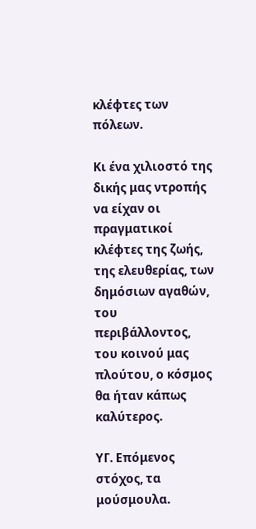κλέφτες των πόλεων.

Κι ένα χιλιοστό της δικής μας ντροπής να είχαν οι πραγματικοί κλέφτες της ζωής, της ελευθερίας, των δημόσιων αγαθών, του περιβάλλοντος, του κοινού μας πλούτου, ο κόσμος θα ήταν κάπως καλύτερος.

ΥΓ. Επόμενος στόχος, τα μούσμουλα.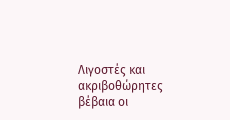Λιγοστές και ακριβοθώρητες βέβαια οι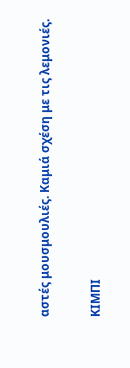αστές μουσμουλιές. Καμιά σχέση με τις λεμονιές.

ΚΙΜΠΙ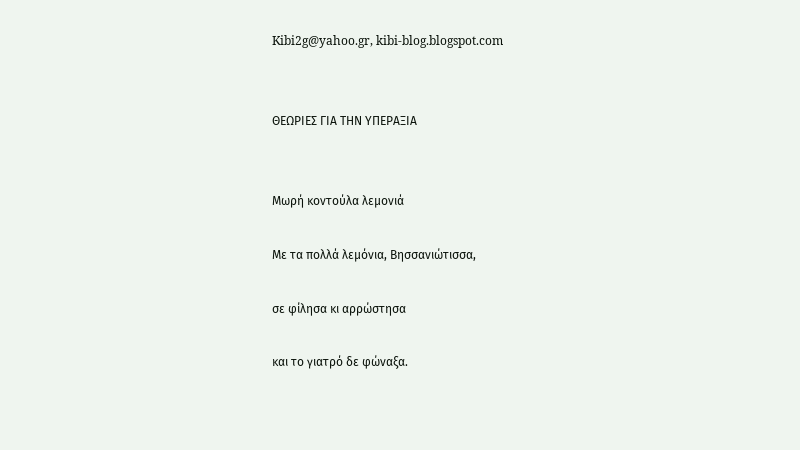Kibi2g@yahoo.gr, kibi-blog.blogspot.com


ΘΕΩΡΙΕΣ ΓΙΑ ΤΗΝ ΥΠΕΡΑΞΙΑ


Μωρή κοντούλα λεμονιά

Με τα πολλά λεμόνια, Βησσανιώτισσα,

σε φίλησα κι αρρώστησα

και το γιατρό δε φώναξα.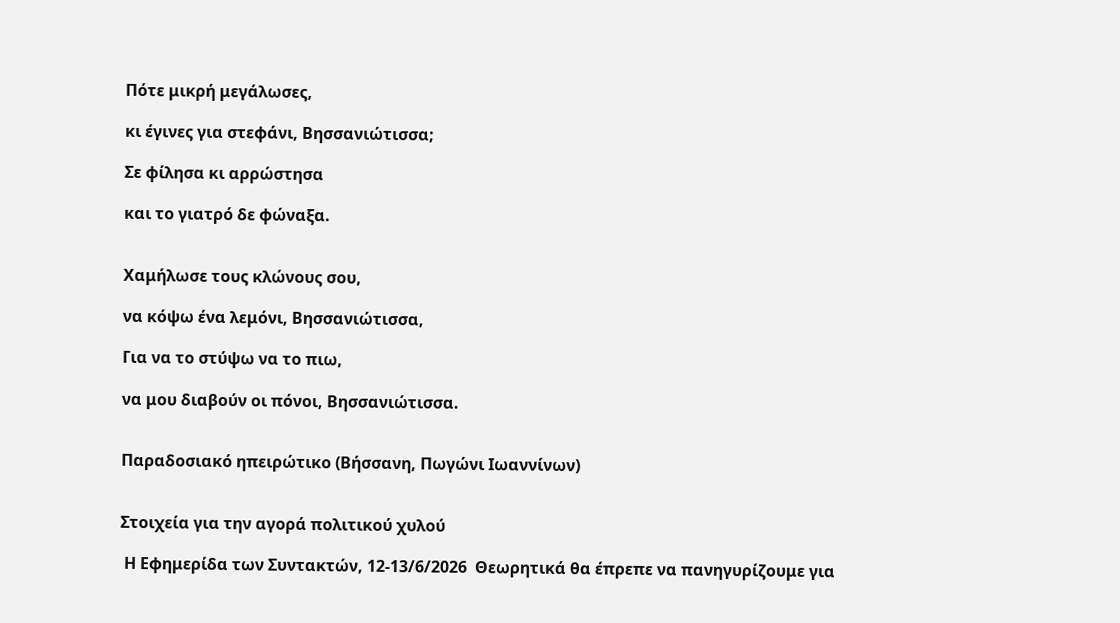Πότε μικρή μεγάλωσες,

κι έγινες για στεφάνι, Βησσανιώτισσα;

Σε φίλησα κι αρρώστησα

και το γιατρό δε φώναξα.


Χαμήλωσε τους κλώνους σου,

να κόψω ένα λεμόνι, Βησσανιώτισσα,

Για να το στύψω να το πιω,

να μου διαβούν οι πόνοι, Βησσανιώτισσα.


Παραδοσιακό ηπειρώτικο (Βήσσανη, Πωγώνι Ιωαννίνων)


Στοιχεία για την αγορά πολιτικού χυλού

 Η Εφημερίδα των Συντακτών, 12-13/6/2026  Θεωρητικά θα έπρεπε να πανηγυρίζουμε για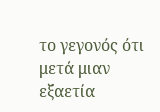το γεγονός ότι μετά μιαν εξαετία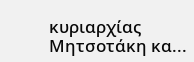κυριαρχίας Μητσοτάκη κα...